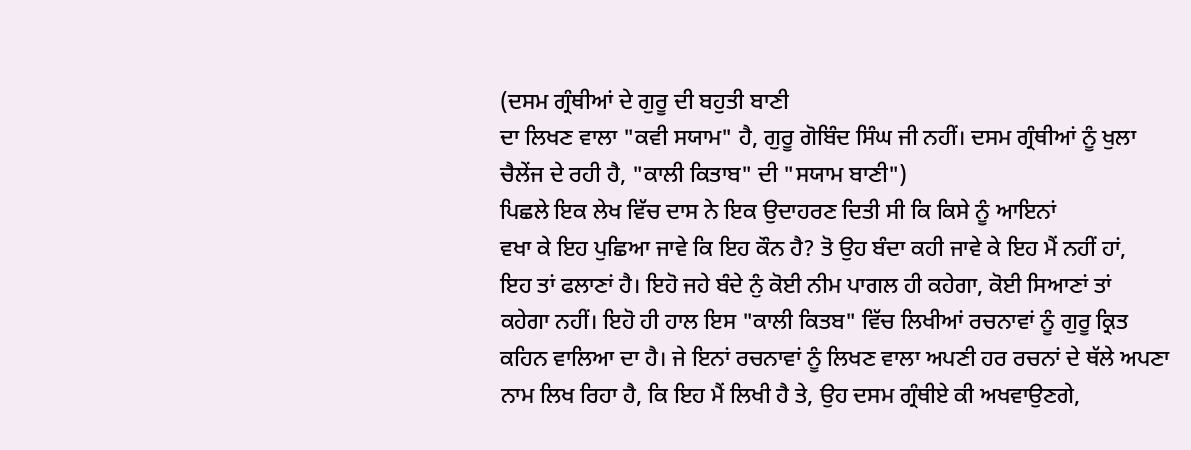(ਦਸਮ ਗ੍ਰੰਥੀਆਂ ਦੇ ਗੁਰੂ ਦੀ ਬਹੁਤੀ ਬਾਣੀ
ਦਾ ਲਿਖਣ ਵਾਲਾ "ਕਵੀ ਸਯਾਮ" ਹੈ, ਗੁਰੂ ਗੋਬਿੰਦ ਸਿੰਘ ਜੀ ਨਹੀਂ। ਦਸਮ ਗ੍ਰੰਥੀਆਂ ਨੂੰ ਖੁਲਾ
ਚੈਲੇਂਜ ਦੇ ਰਹੀ ਹੈ, "ਕਾਲੀ ਕਿਤਾਬ" ਦੀ "ਸਯਾਮ ਬਾਣੀ")
ਪਿਛਲੇ ਇਕ ਲੇਖ ਵਿੱਚ ਦਾਸ ਨੇ ਇਕ ਉਦਾਹਰਣ ਦਿਤੀ ਸੀ ਕਿ ਕਿਸੇ ਨੂੰ ਆਇਨਾਂ
ਵਖਾ ਕੇ ਇਹ ਪੁਛਿਆ ਜਾਵੇ ਕਿ ਇਹ ਕੌਨ ਹੈ? ਤੋ ਉਹ ਬੰਦਾ ਕਹੀ ਜਾਵੇ ਕੇ ਇਹ ਮੈਂ ਨਹੀਂ ਹਾਂ,
ਇਹ ਤਾਂ ਫਲਾਣਾਂ ਹੈ। ਇਹੋ ਜਹੇ ਬੰਦੇ ਨੁੰ ਕੋਈ ਨੀਮ ਪਾਗਲ ਹੀ ਕਹੇਗਾ, ਕੋਈ ਸਿਆਣਾਂ ਤਾਂ
ਕਹੇਗਾ ਨਹੀਂ। ਇਹੋ ਹੀ ਹਾਲ ਇਸ "ਕਾਲੀ ਕਿਤਬ" ਵਿੱਚ ਲਿਖੀਆਂ ਰਚਨਾਵਾਂ ਨੂੰ ਗੁਰੂ ਕ੍ਰਿਤ
ਕਹਿਨ ਵਾਲਿਆ ਦਾ ਹੈ। ਜੇ ਇਨਾਂ ਰਚਨਾਵਾਂ ਨੂੰ ਲਿਖਣ ਵਾਲਾ ਅਪਣੀ ਹਰ ਰਚਨਾਂ ਦੇ ਥੱਲੇ ਅਪਣਾ
ਨਾਮ ਲਿਖ ਰਿਹਾ ਹੈ, ਕਿ ਇਹ ਮੈਂ ਲਿਖੀ ਹੈ ਤੇ, ਉਹ ਦਸਮ ਗ੍ਰੰਥੀਏ ਕੀ ਅਖਵਾਉਣਗੇ,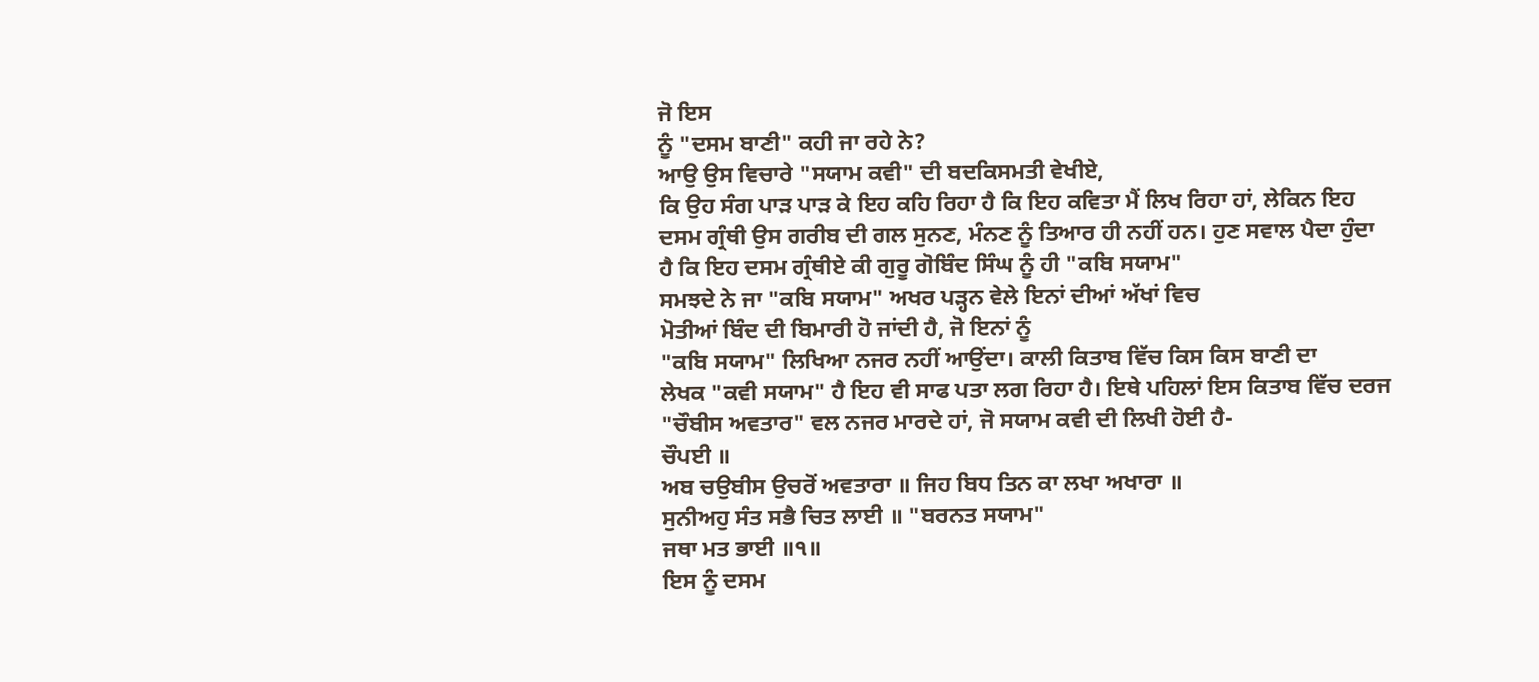ਜੋ ਇਸ
ਨੂੰ "ਦਸਮ ਬਾਣੀ" ਕਹੀ ਜਾ ਰਹੇ ਨੇ?
ਆਉ ਉਸ ਵਿਚਾਰੇ "ਸਯਾਮ ਕਵੀ" ਦੀ ਬਦਕਿਸਮਤੀ ਵੇਖੀਏ,
ਕਿ ਉਹ ਸੰਗ ਪਾੜ ਪਾੜ ਕੇ ਇਹ ਕਹਿ ਰਿਹਾ ਹੈ ਕਿ ਇਹ ਕਵਿਤਾ ਮੈਂ ਲਿਖ ਰਿਹਾ ਹਾਂ, ਲੇਕਿਨ ਇਹ
ਦਸਮ ਗ੍ਰੰਥੀ ਉਸ ਗਰੀਬ ਦੀ ਗਲ ਸੁਨਣ, ਮੰਨਣ ਨੂੰ ਤਿਆਰ ਹੀ ਨਹੀਂ ਹਨ। ਹੁਣ ਸਵਾਲ ਪੈਦਾ ਹੁੰਦਾ
ਹੈ ਕਿ ਇਹ ਦਸਮ ਗ੍ਰੰਥੀਏ ਕੀ ਗੁਰੂ ਗੋਬਿੰਦ ਸਿੰਘ ਨੂੰ ਹੀ "ਕਬਿ ਸਯਾਮ"
ਸਮਝਦੇ ਨੇ ਜਾ "ਕਬਿ ਸਯਾਮ" ਅਖਰ ਪੜ੍ਹਨ ਵੇਲੇ ਇਨਾਂ ਦੀਆਂ ਅੱਖਾਂ ਵਿਚ
ਮੋਤੀਆਂ ਬਿੰਦ ਦੀ ਬਿਮਾਰੀ ਹੋ ਜਾਂਦੀ ਹੈ, ਜੋ ਇਨਾਂ ਨੂੰ
"ਕਬਿ ਸਯਾਮ" ਲਿਖਿਆ ਨਜਰ ਨਹੀਂ ਆਉਂਦਾ। ਕਾਲੀ ਕਿਤਾਬ ਵਿੱਚ ਕਿਸ ਕਿਸ ਬਾਣੀ ਦਾ
ਲੇਖਕ "ਕਵੀ ਸਯਾਮ" ਹੈ ਇਹ ਵੀ ਸਾਫ ਪਤਾ ਲਗ ਰਿਹਾ ਹੈ। ਇਥੇ ਪਹਿਲਾਂ ਇਸ ਕਿਤਾਬ ਵਿੱਚ ਦਰਜ
"ਚੌਬੀਸ ਅਵਤਾਰ" ਵਲ ਨਜਰ ਮਾਰਦੇ ਹਾਂ, ਜੋ ਸਯਾਮ ਕਵੀ ਦੀ ਲਿਖੀ ਹੋਈ ਹੈ-
ਚੌਪਈ ॥
ਅਬ ਚਉਬੀਸ ਉਚਰੋਂ ਅਵਤਾਰਾ ॥ ਜਿਹ ਬਿਧ ਤਿਨ ਕਾ ਲਖਾ ਅਖਾਰਾ ॥
ਸੁਨੀਅਹੁ ਸੰਤ ਸਭੈ ਚਿਤ ਲਾਈ ॥ "ਬਰਨਤ ਸਯਾਮ"
ਜਥਾ ਮਤ ਭਾਈ ॥੧॥
ਇਸ ਨੂੰ ਦਸਮ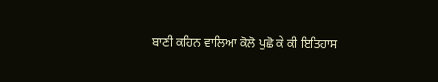ਬਾਣੀ ਕਹਿਨ ਵਾਲਿਆ ਕੋਲੋ ਪੁਛੋ ਕੇ ਕੀ ਇਤਿਹਾਸ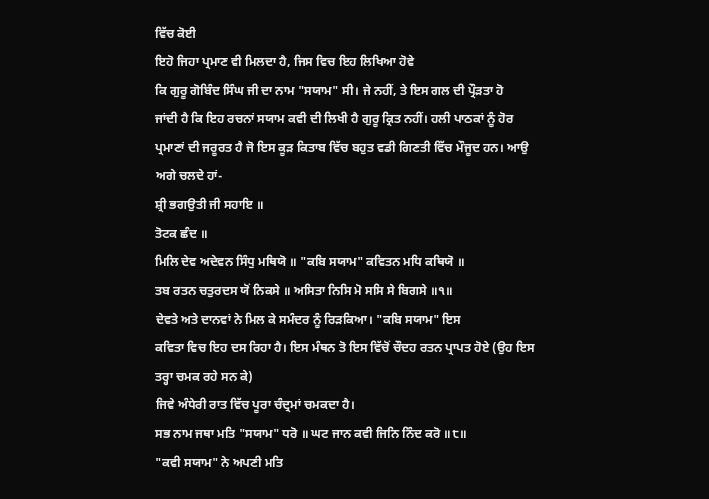ਵਿੱਚ ਕੋਈ
ਇਹੋ ਜਿਹਾ ਪ੍ਰਮਾਣ ਵੀ ਮਿਲਦਾ ਹੈ, ਜਿਸ ਵਿਚ ਇਹ ਲਿਖਿਆ ਹੋਵੇ
ਕਿ ਗੁਰੂ ਗੋਬਿੰਦ ਸਿੰਘ ਜੀ ਦਾ ਨਾਮ "ਸਯਾਮ" ਸੀ। ਜੇ ਨਹੀਂ, ਤੇ ਇਸ ਗਲ ਦੀ ਪ੍ਰੌੜਤਾ ਹੋ
ਜਾਂਦੀ ਹੈ ਕਿ ਇਹ ਰਚਨਾਂ ਸਯਾਮ ਕਵੀ ਦੀ ਲਿਖੀ ਹੈ ਗੁਰੂ ਕ੍ਰਿਤ ਨਹੀਂ। ਹਲੀ ਪਾਠਕਾਂ ਨੂੰ ਹੋਰ
ਪ੍ਰਮਾਣਾਂ ਦੀ ਜਰੂਰਤ ਹੈ ਜੋ ਇਸ ਕੂੜ ਕਿਤਾਬ ਵਿੱਚ ਬਹੁਤ ਵਡੀ ਗਿਣਤੀ ਵਿੱਚ ਮੌਜੂਦ ਹਨ। ਆਉ
ਅਗੇ ਚਲਦੇ ਹਾਂ-
ਸ਼੍ਰੀ ਭਗਉਤੀ ਜੀ ਸਹਾਇ ॥
ਤੋਟਕ ਛੰਦ ॥
ਮਿਲਿ ਦੇਵ ਅਦੇਵਨ ਸਿੰਧੁ ਮਥਿਯੋ ॥ "ਕਬਿ ਸਯਾਮ" ਕਵਿਤਨ ਮਧਿ ਕਥਿਯੋ ॥
ਤਬ ਰਤਨ ਚਤੁਰਦਸ ਯੋਂ ਨਿਕਸੇ ॥ ਅਸਿਤਾ ਨਿਸਿ ਮੋ ਸਸਿ ਸੇ ਬਿਗਸੇ ॥੧॥
ਦੇਵਤੇ ਅਤੇ ਦਾਨਵਾਂ ਨੇ ਮਿਲ ਕੇ ਸਮੰਦਰ ਨੂੰ ਰਿੜਕਿਆ। "ਕਬਿ ਸਯਾਮ" ਇਸ
ਕਵਿਤਾ ਵਿਚ ਇਹ ਦਸ ਰਿਹਾ ਹੈ। ਇਸ ਮੰਥਨ ਤੋ ਇਸ ਵਿੱਚੋਂ ਚੌਦਹ ਰਤਨ ਪ੍ਰਾਪਤ ਹੋਏ (ਉਹ ਇਸ
ਤਰ੍ਹਾ ਚਮਕ ਰਹੇ ਸਨ ਕੇ)
ਜਿਵੇ ਅੰਧੇਰੀ ਰਾਤ ਵਿੱਚ ਪੂਰਾ ਚੰਦ੍ਰਮਾਂ ਚਮਕਦਾ ਹੈ।
ਸਭ ਨਾਮ ਜਥਾ ਮਤਿ "ਸਯਾਮ" ਧਰੋ ॥ ਘਟ ਜਾਨ ਕਵੀ ਜਿਨਿ ਨਿੰਦ ਕਰੋ ॥੮॥
"ਕਵੀ ਸਯਾਮ" ਨੇ ਅਪਣੀ ਮਤਿ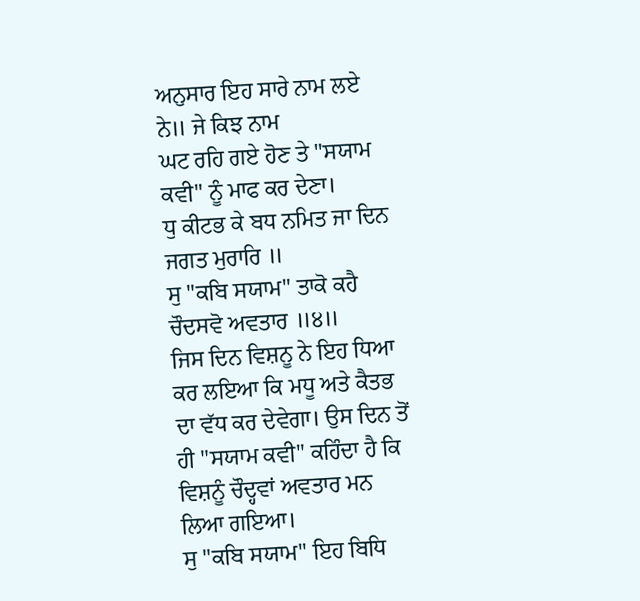ਅਨੁਸਾਰ ਇਹ ਸਾਰੇ ਨਾਮ ਲਏ ਨੇ॥ ਜੇ ਕਿਝ ਨਾਮ
ਘਟ ਰਹਿ ਗਏ ਹੋਣ ਤੇ "ਸਯਾਮ ਕਵੀ" ਨੂੰ ਮਾਫ ਕਰ ਦੇਣਾ।
ਧੁ ਕੀਟਭ ਕੇ ਬਧ ਨਮਿਤ ਜਾ ਦਿਨ ਜਗਤ ਮੁਰਾਰਿ ॥
ਸੁ "ਕਬਿ ਸਯਾਮ" ਤਾਕੋ ਕਹੈ ਚੌਦਸਵੋ ਅਵਤਾਰ ॥੪॥
ਜਿਸ ਦਿਨ ਵਿਸ਼ਨੂ ਨੇ ਇਹ ਧਿਆ ਕਰ ਲਇਆ ਕਿ ਮਧੂ ਅਤੇ ਕੈਤਭ ਦਾ ਵੱਧ ਕਰ ਦੇਵੇਗਾ। ਉਸ ਦਿਨ ਤੋਂ
ਹੀ "ਸਯਾਮ ਕਵੀ" ਕਹਿੰਦਾ ਹੈ ਕਿ ਵਿਸ਼ਨੂੰ ਚੌਦ੍ਹਵਾਂ ਅਵਤਾਰ ਮਨ ਲਿਆ ਗਇਆ।
ਸੁ "ਕਬਿ ਸਯਾਮ" ਇਹ ਬਿਧਿ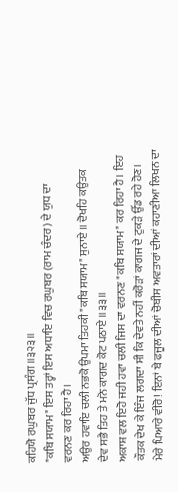ਕਹਿਯੋ ਰਘੁਬਰ ਜੁੱਧ ਪ੍ਰਸੰਗ ॥੩੨੩॥
"ਕਬਿ ਸਯਾਮ" ਇਸ ਤਰ੍ਹਾਂ ਇਸ ਅਧਾਇ ਵਿਚ ਰਘੁਬਰ (ਰਾਮ ਚੰਦਰ) ਦੇ ਯੁਧ ਦਾ
ਵਰਨਣ ਕਰ ਰਿਹਾ ਹੈ।
ਅਉਰ ਹਵਾਇ ਚਲੀ ਨਭਕੋ ਉਪਮਾ ਤਿਹਕੀ "ਕਬਿ ਸਯਾਮ" ਸੁਨਾਏ ॥ ਦੋਖਹਿ ਕਉਤਕ
ਦੇਵ ਸਭੈ ਤਿਹ ਤੇ ਮਨੋ ਕਾਗਦ ਕੋਟ ਪਠਾਏ ॥੩੩॥
ਅਕਾਸ਼ ਵਲ ਇਹੋ ਜਹੀ ਹਵਾ ਚਲੀ ਜਿਸ ਦਾ ਵਰਨਣ "ਕਬਿ ਸਯਾਮ" ਕਰ ਰਿਹਾ ਹੈ। ਇਹ
ਕੌਤਕ ਦੇਖ ਕੇ ਇੰਜ ਲਗਦਾ ਸੀ ਕਿ ਦੇਵਤੇ ਨਹੀਂ ਕਰੋੜਾਂ ਕਾਗਜ ਦੇ ਟੁਕੜੇ ਉੱਡ ਰਹੇ ਹੋਣ।
ਮੇਰੇ ਪਿਆਰੇ ਵੀਰੋ! ਇਨਾਂ ਬੇ ਫਜੂਲ ਦੀਆਂ ਚੋਬੀਸ ਅਵਤਾਰਾਂ ਦੀਆਂ ਕਹਾਣੀਆ ਲਿਖਨ ਦਾ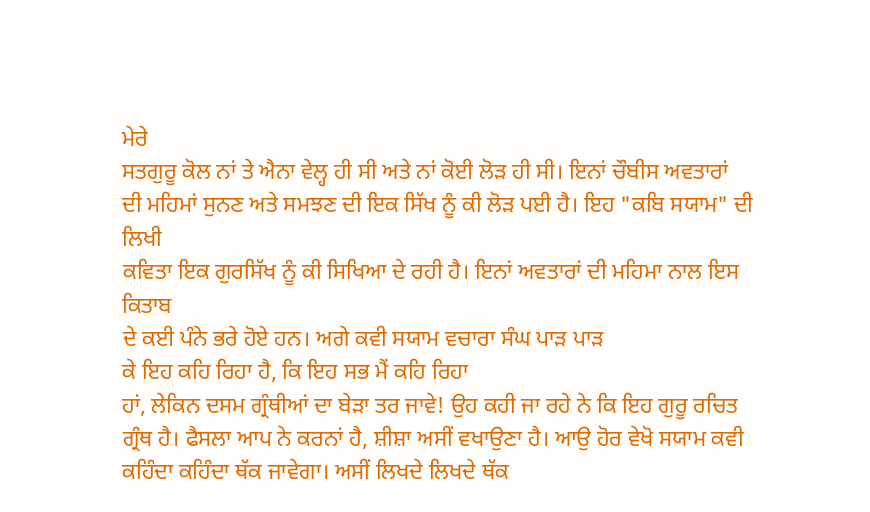ਮੇਰੇ
ਸਤਗੁਰੂ ਕੋਲ ਨਾਂ ਤੇ ਐਨਾ ਵੇਲ੍ਹ ਹੀ ਸੀ ਅਤੇ ਨਾਂ ਕੋਈ ਲੋੜ ਹੀ ਸੀ। ਇਨਾਂ ਚੌਬੀਸ ਅਵਤਾਰਾਂ
ਦੀ ਮਹਿਮਾਂ ਸੁਨਣ ਅਤੇ ਸਮਝਣ ਦੀ ਇਕ ਸਿੱਖ ਨੂੰ ਕੀ ਲੋੜ ਪਈ ਹੈ। ਇਹ "ਕਬਿ ਸਯਾਮ" ਦੀ ਲਿਖੀ
ਕਵਿਤਾ ਇਕ ਗੁਰਸਿੱਖ ਨੂੰ ਕੀ ਸਿਖਿਆ ਦੇ ਰਹੀ ਹੈ। ਇਨਾਂ ਅਵਤਾਰਾਂ ਦੀ ਮਹਿਮਾ ਨਾਲ ਇਸ ਕਿਤਾਬ
ਦੇ ਕਈ ਪੰਨੇ ਭਰੇ ਹੋਏ ਹਨ। ਅਗੇ ਕਵੀ ਸਯਾਮ ਵਚਾਰਾ ਸੰਘ ਪਾੜ ਪਾੜ
ਕੇ ਇਹ ਕਹਿ ਰਿਹਾ ਹੈ, ਕਿ ਇਹ ਸਭ ਮੈਂ ਕਹਿ ਰਿਹਾ
ਹਾਂ, ਲੇਕਿਨ ਦਸਮ ਗ੍ਰੰਥੀਆਂ ਦਾ ਬੇੜਾ ਤਰ ਜਾਵੇ! ਉਹ ਕਹੀ ਜਾ ਰਹੇ ਨੇ ਕਿ ਇਹ ਗੁਰੂ ਰਚਿਤ
ਗ੍ਰੰਥ ਹੈ। ਫੈਸਲਾ ਆਪ ਨੇ ਕਰਨਾਂ ਹੈ, ਸ਼ੀਸ਼ਾ ਅਸੀਂ ਵਖਾਉਣਾ ਹੈ। ਆਉ ਹੋਰ ਵੇਖੋ ਸਯਾਮ ਕਵੀ
ਕਹਿੰਦਾ ਕਹਿੰਦਾ ਥੱਕ ਜਾਵੇਗਾ। ਅਸੀਂ ਲਿਖਦੇ ਲਿਖਦੇ ਥੱਕ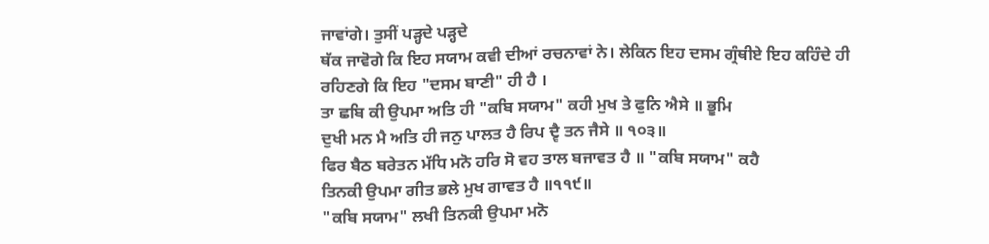ਜਾਵਾਂਗੇ। ਤੁਸੀਂ ਪੜ੍ਹਦੇ ਪੜ੍ਹਦੇ
ਥੱਕ ਜਾਵੋਗੇ ਕਿ ਇਹ ਸਯਾਮ ਕਵੀ ਦੀਆਂ ਰਚਨਾਵਾਂ ਨੇ। ਲੇਕਿਨ ਇਹ ਦਸਮ ਗ੍ਰੰਥੀਏ ਇਹ ਕਹਿੰਦੇ ਹੀ
ਰਹਿਣਗੇ ਕਿ ਇਹ "ਦਸਮ ਬਾਣੀ" ਹੀ ਹੈ ।
ਤਾ ਛਬਿ ਕੀ ਉਪਮਾ ਅਤਿ ਹੀ "ਕਬਿ ਸਯਾਮ" ਕਹੀ ਮੁਖ ਤੇ ਫੁਨਿ ਐਸੇ ॥ ਭੂਮਿ
ਦੁਖੀ ਮਨ ਮੈ ਅਤਿ ਹੀ ਜਨੁ ਪਾਲਤ ਹੈ ਰਿਪ ਦ੍ਵੈ ਤਨ ਜੈਸੇ ॥ ੧੦੩॥
ਫਿਰ ਬੈਠ ਬਰੇਤਨ ਮੱਧਿ ਮਨੋ ਹਰਿ ਸੋ ਵਹ ਤਾਲ ਬਜਾਵਤ ਹੈ ॥ "ਕਬਿ ਸਯਾਮ" ਕਹੈ
ਤਿਨਕੀ ਉਪਮਾ ਗੀਤ ਭਲੇ ਮੁਖ ਗਾਵਤ ਹੈ ॥੧੧੯॥
"ਕਬਿ ਸਯਾਮ" ਲਖੀ ਤਿਨਕੀ ਉਪਮਾ ਮਨੋ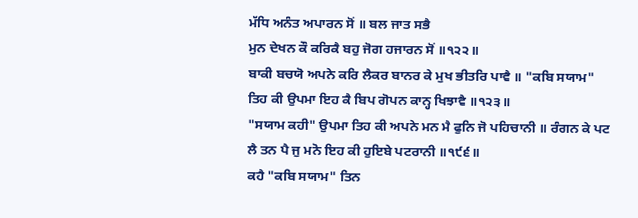ਮੱਧਿ ਅਨੰਤ ਅਪਾਰਨ ਸੋਂ ॥ ਬਲ ਜਾਤ ਸਭੈ
ਮੁਨ ਦੇਖਨ ਕੌ ਕਰਿਕੈ ਬਹੁ ਜੋਗ ਹਜਾਰਨ ਸੋਂ ॥੧੨੨॥
ਬਾਕੀ ਬਚਯੋ ਅਪਨੇ ਕਰਿ ਲੈਕਰ ਬਾਨਰ ਕੇ ਮੁਖ ਭੀਤਰਿ ਪਾਵੈ ॥ "ਕਬਿ ਸਯਾਮ"
ਤਿਹ ਕੀ ਉਪਮਾ ਇਹ ਕੈ ਬਿਪ ਗੋਪਨ ਕਾਨ੍ਹ ਖਿਝਾਵੈ ॥੧੨੩॥
"ਸਯਾਮ ਕਹੀ" ਉਪਮਾ ਤਿਹ ਕੀ ਅਪਨੇ ਮਨ ਮੈ ਫੁਨਿ ਜੋ ਪਹਿਚਾਨੀ ॥ ਰੰਗਨ ਕੇ ਪਟ
ਲੈ ਤਨ ਪੈ ਜੁ ਮਨੋ ਇਹ ਕੀ ਹੁਇਬੇ ਪਟਰਾਨੀ ॥੧੯੬॥
ਕਹੈ "ਕਬਿ ਸਯਾਮ" ਤਿਨ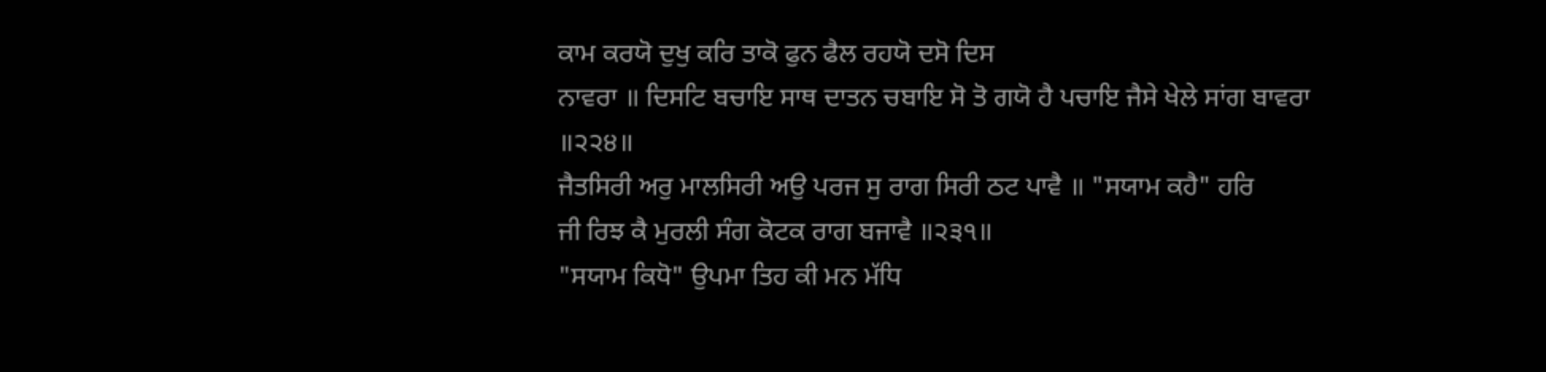ਕਾਮ ਕਰਯੋ ਦੁਖੁ ਕਰਿ ਤਾਕੋ ਫੁਨ ਫੈਲ ਰਹਯੋ ਦਸੋ ਦਿਸ
ਨਾਵਰਾ ॥ ਦਿਸਟਿ ਬਚਾਇ ਸਾਥ ਦਾਤਨ ਚਬਾਇ ਸੋ ਤੋ ਗਯੋ ਹੈ ਪਚਾਇ ਜੈਸੇ ਖੇਲੇ ਸਾਂਗ ਬਾਵਰਾ
॥੨੨੪॥
ਜੈਤਸਿਰੀ ਅਰੁ ਮਾਲਸਿਰੀ ਅਉ ਪਰਜ ਸੁ ਰਾਗ ਸਿਰੀ ਠਟ ਪਾਵੈ ॥ "ਸਯਾਮ ਕਹੈ" ਹਰਿ
ਜੀ ਰਿਝ ਕੈ ਮੁਰਲੀ ਸੰਗ ਕੋਟਕ ਰਾਗ ਬਜਾਵੈ ॥੨੩੧॥
"ਸਯਾਮ ਕਿਧੋ" ਉਪਮਾ ਤਿਹ ਕੀ ਮਨ ਮੱਧਿ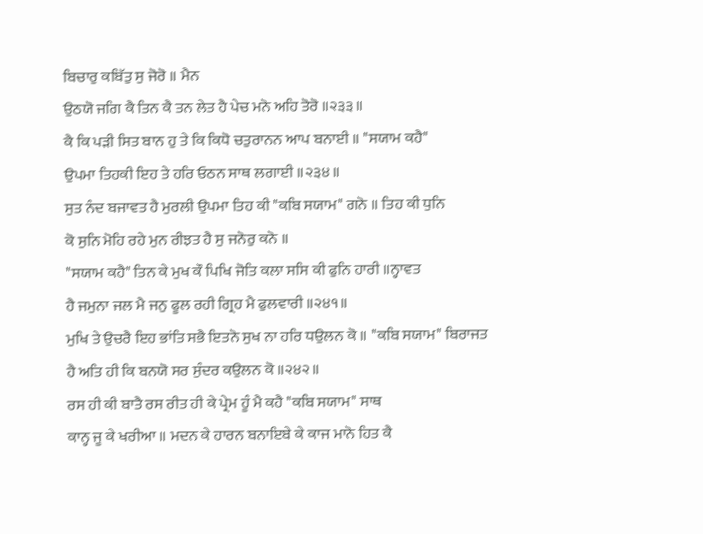ਬਿਚਾਰੁ ਕਬਿੱਤੁ ਸੁ ਜੋਰੋ ॥ ਮੈਨ
ਉਠਯੋ ਜਗਿ ਕੈ ਤਿਨ ਕੈ ਤਨ ਲੇਤ ਹੈ ਪੇਚ ਮਨੋ ਅਹਿ ਤੋਰੋ ॥੨੩੩॥
ਕੈ ਕਿ ਪੜੀ ਸਿਤ ਬਾਨ ਹੁ ਤੇ ਕਿ ਕਿਧੋ ਚਤੁਰਾਨਨ ਆਪ ਬਨਾਈ ॥ "ਸਯਾਮ ਕਹੈ"
ਉਪਮਾ ਤਿਹਕੀ ਇਹ ਤੇ ਹਰਿ ਓਠਨ ਸਾਥ ਲਗਾਈ ॥੨੩੪॥
ਸੁਤ ਨੰਦ ਬਜਾਵਤ ਹੈ ਮੁਰਲੀ ਉਪਮਾ ਤਿਹ ਕੀ "ਕਬਿ ਸਯਾਮ" ਗਨੋ ॥ ਤਿਹ ਕੀ ਧੁਨਿ
ਕੋ ਸੁਨਿ ਮੋਹਿ ਰਹੇ ਮੁਨ ਰੀਝਤ ਹੈ ਸੁ ਜਨੋਰੁ ਕਨੋ ॥
"ਸਯਾਮ ਕਹੈ" ਤਿਨ ਕੇ ਮੁਖ ਕੌ ਪਿਖਿ ਜੋਤਿ ਕਲਾ ਸਸਿ ਕੀ ਫੁਨਿ ਹਾਰੀ ॥ਨ੍ਹਾਵਤ
ਹੈ ਜਮੁਨਾ ਜਲ ਮੈ ਜਨੁ ਫੂਲ ਰਹੀ ਗ੍ਰਿਹ ਮੈ ਫੁਲਵਾਰੀ ॥੨੪੧॥
ਮੁਖਿ ਤੇ ਉਚਰੈ ਇਹ ਭਾਂਤਿ ਸਭੈ ਇਤਨੋ ਸੁਖ ਨਾ ਹਰਿ ਧਉਲਨ ਕੋ ॥ "ਕਬਿ ਸਯਾਮ" ਬਿਰਾਜਤ
ਹੈ ਅਤਿ ਹੀ ਕਿ ਬਨਯੋ ਸਰ ਸੁੰਦਰ ਕਉਲਨ ਕੋ ॥੨੪੨॥
ਰਸ ਹੀ ਕੀ ਬਾਤੈ ਰਸ ਰੀਤ ਹੀ ਕੇ ਪ੍ਰੇਮ ਹੂੰ ਮੈ ਕਹੈ "ਕਬਿ ਸਯਾਮ" ਸਾਥ
ਕਾਨ੍ਹ ਜੂ ਕੇ ਖਰੀਆ ॥ ਮਦਨ ਕੇ ਹਾਰਨ ਬਨਾਇਬੇ ਕੇ ਕਾਜ ਮਾਨੋ ਹਿਤ ਕੈ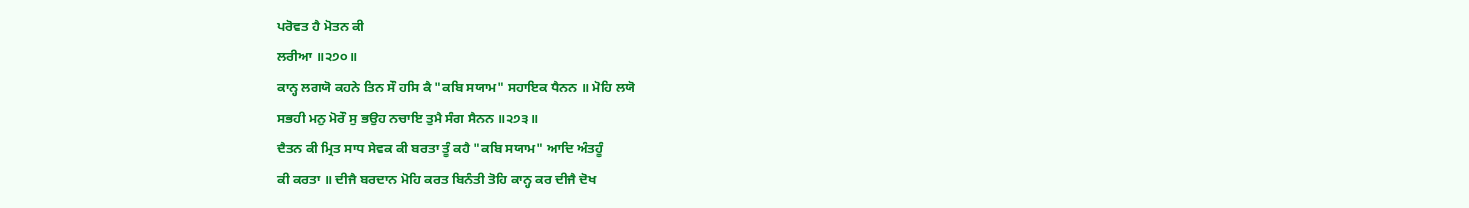ਪਰੋਵਤ ਹੈ ਮੋਤਨ ਕੀ
ਲਰੀਆ ॥੨੭੦॥
ਕਾਨ੍ਹ ਲਗਯੋ ਕਹਨੇ ਤਿਨ ਸੌ ਹਸਿ ਕੈ "ਕਬਿ ਸਯਾਮ" ਸਹਾਇਕ ਧੈਨਨ ॥ ਮੋਹਿ ਲਯੋ
ਸਭਹੀ ਮਨੁ ਮੋਰੌ ਸੁ ਭਉਹ ਨਚਾਇ ਤੁਮੈ ਸੰਗ ਸੈਨਨ ॥੨੭੩॥
ਦੈਤਨ ਕੀ ਮ੍ਰਿਤ ਸਾਧ ਸੇਵਕ ਕੀ ਬਰਤਾ ਤੂੰ ਕਹੈ "ਕਬਿ ਸਯਾਮ" ਆਦਿ ਅੰਤਹੂੰ
ਕੀ ਕਰਤਾ ॥ ਦੀਜੈ ਬਰਦਾਨ ਮੋਹਿ ਕਰਤ ਬਿਨੰਤੀ ਤੋਹਿ ਕਾਨ੍ਹ ਕਰ ਦੀਜੈ ਦੋਖ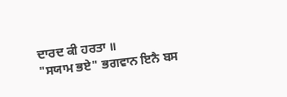ਦਾਰਦ ਕੀ ਹਰਤਾ ॥
"ਸਯਾਮ ਭਏ" ਭਗਵਾਨ ਇਨੈ ਬਸ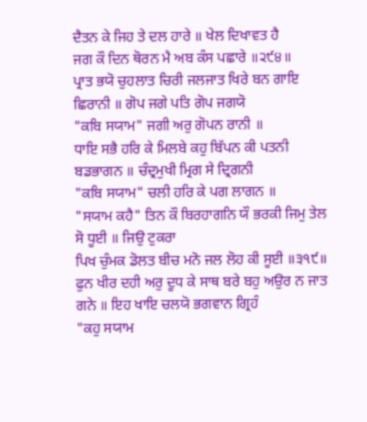ਦੈਤਨ ਕੇ ਜਿਹ ਤੇ ਦਲ ਹਾਰੇ ॥ ਖੇਲ ਦਿਖਾਵਤ ਹੈ
ਜਗ ਕੌ ਦਿਨ ਥੋਰਨ ਮੈ ਅਬ ਕੰਸ ਪਛਾਰੇ ॥੨੯੪॥
ਪ੍ਰਾਤ ਭਯੋ ਚੁਹਲਾਤ ਚਿਰੀ ਜਲਜਾਤ ਖਿਰੇ ਬਨ ਗਾਇ ਛਿਰਾਨੀ ॥ ਗੋਪ ਜਗੇ ਪਤਿ ਗੋਪ ਜਗਯੋ
"ਕਬਿ ਸਯਾਮ" ਜਗੀ ਅਰੁ ਗੋਪਨ ਰਾਨੀ ॥
ਧਾਇ ਸਭੈ ਹਰਿ ਕੇ ਮਿਲਬੇ ਕਹੁ ਬਿੱਪਨ ਕੀ ਪਤਨੀ ਬਡਭਾਗਨ ॥ ਚੰਦ੍ਰਮੁਖੀ ਮ੍ਰਿਗ ਸੇ ਦ੍ਰਿਗਨੀ
"ਕਬਿ ਸਯਾਮ" ਚਲੀ ਹਰਿ ਕੇ ਪਗ ਲਾਗਨ ॥
"ਸਯਾਮ ਕਹੈ" ਤਿਨ ਕੌ ਬਿਰਹਾਗਨਿ ਯੌ ਭਰਕੀ ਜਿਮੁ ਤੇਲ ਸੋ ਧੂਈ ॥ ਜਿਉ ਟੁਕਰਾ
ਪਿਖ ਚੁੰਮਕ ਡੋਲਤ ਬੀਚ ਮਨੋ ਜਲ ਲੋਹ ਕੀ ਸੂਈ ॥੩੧੯॥
ਫੁਨ ਖੀਰ ਦਹੀ ਅਰੁ ਦੂਧ ਕੇ ਸਾਥ ਬਰੇ ਬਹੁ ਅਉਰ ਨ ਜਾਤ ਗਨੇ ॥ ਇਹ ਖਾਇ ਚਲਯੋ ਭਗਵਾਨ ਗ੍ਰਿਹੰ
"ਕਹੁ ਸਯਾਮ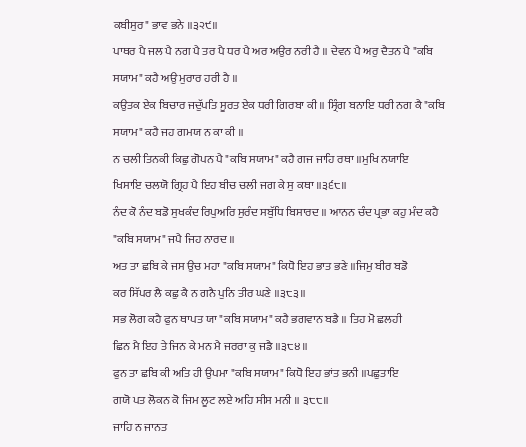ਕਬੀਸੁਰ" ਭਾਵ ਭਨੇ ॥੩੨੯॥
ਪਾਥਰ ਪੈ ਜਲ ਪੈ ਨਗ ਪੈ ਤਰ ਪੈ ਧਰ ਪੈ ਅਰ ਅਉਰ ਨਰੀ ਹੈ ॥ ਦੇਵਨ ਪੈ ਅਰੁ ਦੈਤਨ ਪੈ "ਕਬਿ
ਸਯਾਮ" ਕਹੈ ਅਉ ਮੁਰਾਰ ਹਰੀ ਹੈ ॥
ਕਉਤਕ ਏਕ ਬਿਚਾਰ ਜਦੁੱਪਤਿ ਸੂਰਤ ਏਕ ਧਰੀ ਗਿਰਬਾ ਕੀ ॥ ਸ੍ਰਿੰਗ ਬਨਾਇ ਧਰੀ ਨਗ ਕੈ "ਕਬਿ
ਸਯਾਮ" ਕਹੈ ਜਹ ਗਮਯ ਨ ਕਾ ਕੀ ॥
ਨ ਚਲੀ ਤਿਨਕੀ ਕਿਛੁ ਗੋਪਨ ਪੈ "ਕਬਿ ਸਯਾਮ" ਕਹੈ ਗਜ ਜਾਹਿ ਰਥਾ ॥ਮੁਖਿ ਨਯਾਇ
ਖਿਸਾਇ ਚਲਯੋ ਗ੍ਰਿਹ ਪੈ ਇਹ ਬੀਚ ਚਲੀ ਜਗ ਕੇ ਸੁ ਕਥਾ ॥੩੬੮॥
ਨੰਦ ਕੋ ਨੰਦ ਬਡੋ ਸੁਖਕੰਦ ਰਿਪੁਅਰਿ ਸੁਰੰਦ ਸਬੁੱਧਿ ਬਿਸਾਰਦ ॥ ਆਨਨ ਚੰਦ ਪ੍ਰਭਾ ਕਹੁ ਮੰਦ ਕਹੈ
"ਕਬਿ ਸਯਾਮ" ਜਪੈ ਜਿਹ ਨਾਰਦ ॥
ਅਤ ਤਾ ਛਬਿ ਕੇ ਜਸ ਉਚ ਮਹਾ "ਕਬਿ ਸਯਾਮ" ਕਿਧੋ ਇਹ ਭਾਤ ਭਣੇ ॥ਜਿਮੁ ਬੀਰ ਬਡੋ
ਕਰ ਸਿੱਪਰ ਲੈ ਕਛੁ ਕੈ ਨ ਗਨੈ ਪੁਨਿ ਤੀਰ ਘਣੇ ॥੩੮੩॥
ਸਭ ਲੋਗ ਕਹੈ ਫੁਨ ਥਾਪਤ ਯਾ "ਕਬਿ ਸਯਾਮ" ਕਹੈ ਭਗਵਾਨ ਬਡੈ ॥ ਤਿਹ ਮੋ ਛਲਹੀ
ਛਿਨ ਮੈ ਇਹ ਤੇ ਜਿਨ ਕੇ ਮਨ ਮੈ ਜਰਰਾ ਕੁ ਜਡੈ ॥੩੮੪॥
ਫੁਨ ਤਾ ਛਬਿ ਕੀ ਅਤਿ ਹੀ ਉਪਮਾ "ਕਬਿ ਸਯਾਮ" ਕਿਧੋ ਇਹ ਭਾਂਤ ਭਨੀ ॥ਪਛੁਤਾਇ
ਗਯੋ ਪਤ ਲੋਕਨ ਕੋ ਜਿਮ ਲੂਟ ਲਏ ਅਹਿ ਸੀਸ ਮਨੀ ॥ ੩੮੮॥
ਜਾਹਿ ਨ ਜਾਨਤ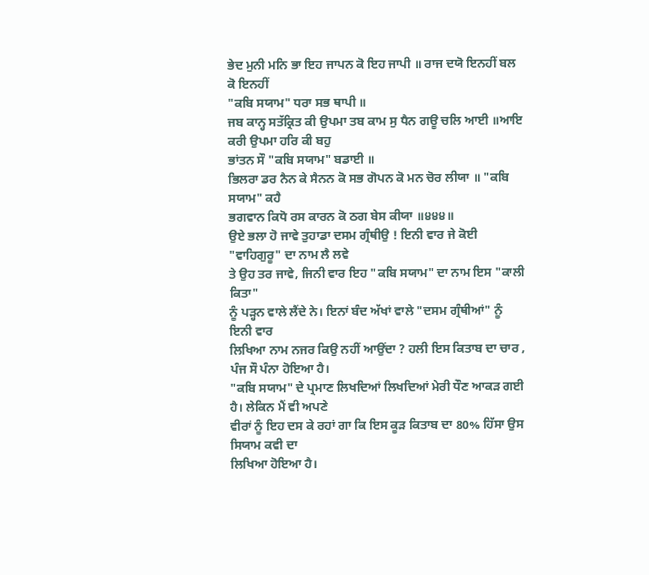ਭੇਦ ਮੁਨੀ ਮਨਿ ਭਾ ਇਹ ਜਾਪਨ ਕੋ ਇਹ ਜਾਪੀ ॥ ਰਾਜ ਦਯੋ ਇਨਹੀਂ ਬਲ ਕੋ ਇਨਹੀਂ
"ਕਬਿ ਸਯਾਮ" ਧਰਾ ਸਭ ਥਾਪੀ ॥
ਜਬ ਕਾਨ੍ਹ ਸਤੱਕ੍ਰਿਤ ਕੀ ਉਪਮਾ ਤਬ ਕਾਮ ਸੁ ਧੈਨ ਗਊ ਚਲਿ ਆਈ ॥ਆਇ ਕਰੀ ਉਪਮਾ ਹਰਿ ਕੀ ਬਹੁ
ਭਾਂਤਨ ਸੌ "ਕਬਿ ਸਯਾਮ" ਬਡਾਈ ॥
ਭਿਲਰਾ ਡਰ ਨੈਨ ਕੇ ਸੈਨਨ ਕੋ ਸਭ ਗੋਪਨ ਕੋ ਮਨ ਚੋਰ ਲੀਯਾ ॥ "ਕਬਿ ਸਯਾਮ" ਕਹੈ
ਭਗਵਾਨ ਕਿਧੋ ਰਸ ਕਾਰਨ ਕੋ ਠਗ ਬੇਸ ਕੀਯਾ ॥੪੪੪॥
ਉਏ ਭਲਾ ਹੋ ਜਾਵੇ ਤੁਹਾਡਾ ਦਸਮ ਗ੍ਰੰਥੀਉ ! ਇਨੀ ਵਾਰ ਜੇ ਕੋਈ "ਵਾਹਿਗੁਰੂ" ਦਾ ਨਾਮ ਲੈ ਲਵੇ
ਤੇ ਉਹ ਤਰ ਜਾਵੇ, ਜਿਨੀ ਵਾਰ ਇਹ "ਕਬਿ ਸਯਾਮ" ਦਾ ਨਾਮ ਇਸ "ਕਾਲੀ ਕਿਤਾ"
ਨੂੰ ਪੜ੍ਹਨ ਵਾਲੇ ਲੈਂਦੇ ਨੇ। ਇਨਾਂ ਬੰਦ ਅੱਖਾਂ ਵਾਲੇ "ਦਸਮ ਗ੍ਰੰਥੀਆਂ" ਨੂੰ ਇਨੀ ਵਾਰ
ਲਿਖਿਆ ਨਾਮ ਨਜਰ ਕਿਉ ਨਹੀਂ ਆਉਂਦਾ ? ਹਲੀ ਇਸ ਕਿਤਾਬ ਦਾ ਚਾਰ , ਪੰਜ ਸੌ ਪੰਨਾ ਹੋਇਆ ਹੈ।
"ਕਬਿ ਸਯਾਮ" ਦੇ ਪ੍ਰਮਾਣ ਲਿਖਦਿਆਂ ਲਿਖਦਿਆਂ ਮੇਰੀ ਧੌਣ ਆਕੜ ਗਈ ਹੈ। ਲੇਕਿਨ ਮੈਂ ਵੀ ਅਪਣੇ
ਵੀਰਾਂ ਨੂੰ ਇਹ ਦਸ ਕੇ ਰਹਾਂ ਗਾ ਕਿ ਇਸ ਕੂੜ ਕਿਤਾਬ ਦਾ 80% ਹਿੱਸਾ ਉਸ ਸਿਯਾਮ ਕਵੀ ਦਾ
ਲਿਖਿਆ ਹੋਇਆ ਹੈ।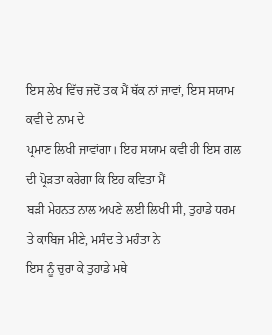ਇਸ ਲੇਖ ਵਿੱਚ ਜਦੋਂ ਤਕ ਮੈਂ ਥੱਕ ਨਾਂ ਜਾਵਾਂ, ਇਸ ਸਯਾਮ ਕਵੀ ਦੇ ਨਾਮ ਦੇ
ਪ੍ਰਮਾਣ ਲਿਖੀ ਜਾਵਾਂਗਾ। ਇਹ ਸਯਾਮ ਕਵੀ ਹੀ ਇਸ ਗਲ ਦੀ ਪ੍ਰੋੜਤਾ ਕਰੇਗਾ ਕਿ ਇਹ ਕਵਿਤਾ ਮੈਂ
ਬੜੀ ਮੇਹਨਤ ਨਾਲ ਅਪਣੇ ਲਈ ਲਿਖੀ ਸੀ, ਤੁਹਾਡੇ ਧਰਮ ਤੇ ਕਾਬਿਜ ਮੀਣੇ, ਮਸੰਦ ਤੇ ਮਹੰਤਾ ਨੇ
ਇਸ ਨੂੰ ਚੁਰਾ ਕੇ ਤੁਹਾਡੇ ਮਥੇ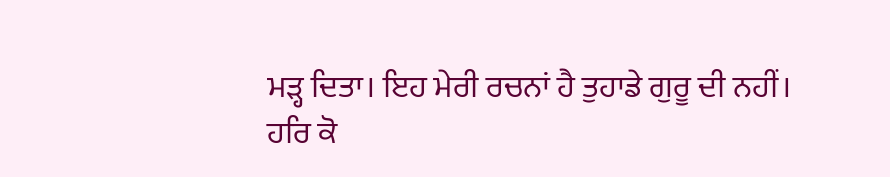ਮੜ੍ਹ ਦਿਤਾ। ਇਹ ਮੇਰੀ ਰਚਨਾਂ ਹੈ ਤੁਹਾਡੇ ਗੁਰੂ ਦੀ ਨਹੀਂ।
ਹਰਿ ਕੋ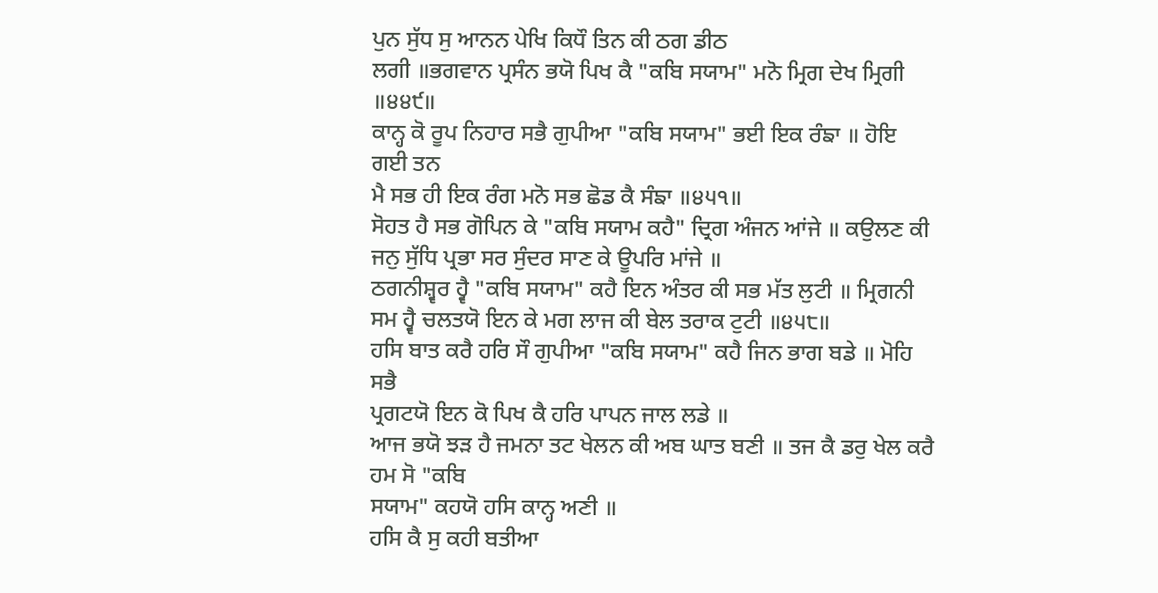ਪੁਨ ਸੁੱਧ ਸੁ ਆਨਨ ਪੇਖਿ ਕਿਧੌ ਤਿਨ ਕੀ ਠਗ ਡੀਠ
ਲਗੀ ॥ਭਗਵਾਨ ਪ੍ਰਸੰਨ ਭਯੋ ਪਿਖ ਕੈ "ਕਬਿ ਸਯਾਮ" ਮਨੋ ਮ੍ਰਿਗ ਦੇਖ ਮ੍ਰਿਗੀ
॥੪੪੯॥
ਕਾਨ੍ਹ ਕੋ ਰੂਪ ਨਿਹਾਰ ਸਭੈ ਗੁਪੀਆ "ਕਬਿ ਸਯਾਮ" ਭਈ ਇਕ ਰੰਙਾ ॥ ਹੋਇ ਗਈ ਤਨ
ਮੈ ਸਭ ਹੀ ਇਕ ਰੰਗ ਮਨੋ ਸਭ ਛੋਡ ਕੈ ਸੰਙਾ ॥੪੫੧॥
ਸੋਹਤ ਹੈ ਸਭ ਗੋਪਿਨ ਕੇ "ਕਬਿ ਸਯਾਮ ਕਹੈ" ਦ੍ਰਿਗ ਅੰਜਨ ਆਂਜੇ ॥ ਕਉਲਣ ਕੀ
ਜਨੁ ਸੁੱਧਿ ਪ੍ਰਭਾ ਸਰ ਸੁੰਦਰ ਸਾਣ ਕੇ ਊਪਰਿ ਮਾਂਜੇ ॥
ਠਗਨੀਸ਼੍ਵਰ ਹ੍ਵੈ "ਕਬਿ ਸਯਾਮ" ਕਹੈ ਇਨ ਅੰਤਰ ਕੀ ਸਭ ਮੱਤ ਲੁਟੀ ॥ ਮ੍ਰਿਗਨੀ
ਸਮ ਹ੍ਵੈ ਚਲਤਯੋ ਇਨ ਕੇ ਮਗ ਲਾਜ ਕੀ ਬੇਲ ਤਰਾਕ ਟੁਟੀ ॥੪੫੮॥
ਹਸਿ ਬਾਤ ਕਰੈ ਹਰਿ ਸੌ ਗੁਪੀਆ "ਕਬਿ ਸਯਾਮ" ਕਹੈ ਜਿਨ ਭਾਗ ਬਡੇ ॥ ਮੋਹਿ ਸਭੈ
ਪ੍ਰਗਟਯੋ ਇਨ ਕੋ ਪਿਖ ਕੈ ਹਰਿ ਪਾਪਨ ਜਾਲ ਲਡੇ ॥
ਆਜ ਭਯੋ ਝੜ ਹੈ ਜਮਨਾ ਤਟ ਖੇਲਨ ਕੀ ਅਬ ਘਾਤ ਬਣੀ ॥ ਤਜ ਕੈ ਡਰੁ ਖੇਲ ਕਰੈ ਹਮ ਸੋ "ਕਬਿ
ਸਯਾਮ" ਕਹਯੋ ਹਸਿ ਕਾਨ੍ਹ ਅਣੀ ॥
ਹਸਿ ਕੈ ਸੁ ਕਹੀ ਬਤੀਆ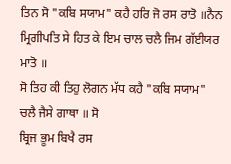ਤਿਨ ਸੋ "ਕਬਿ ਸਯਾਮ" ਕਹੈ ਹਰਿ ਜੋ ਰਸ ਰਾਤੋ ॥ਨੈਨ
ਮ੍ਰਿਗੀਪਤਿ ਸੇ ਹਿਤ ਕੇ ਇਮ ਚਾਲ ਚਲੈ ਜਿਮ ਗੱਈਯਰ ਮਾਤੋ ॥
ਸੋ ਤਿਹ ਕੀ ਤਿਹੁ ਲੋਗਨ ਮੱਧ ਕਹੈ "ਕਬਿ ਸਯਾਮ" ਚਲੈ ਜੈਸੇ ਗਾਥਾ ॥ ਸੋ
ਬ੍ਰਿਜ ਭੂਮ ਬਿਖੈ ਰਸ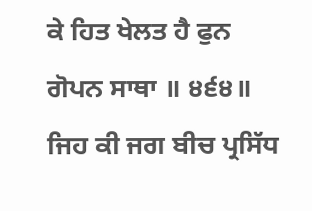ਕੇ ਹਿਤ ਖੇਲਤ ਹੈ ਫੁਨ ਗੋਪਨ ਸਾਥਾ ॥ ੪੬੪॥
ਜਿਹ ਕੀ ਜਗ ਬੀਚ ਪ੍ਰਸਿੱਧ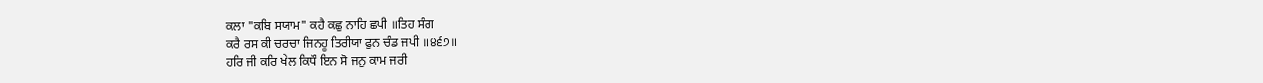ਕਲਾ "ਕਬਿ ਸਯਾਮ" ਕਹੈ ਕਛੁ ਨਾਹਿ ਛਪੀ ॥ਤਿਹ ਸੰਗ
ਕਰੈ ਰਸ ਕੀ ਚਰਚਾ ਜਿਨਹੂ ਤਿਰੀਯਾ ਫੁਨ ਚੰਡ ਜਪੀ ॥੪੬੭॥
ਹਰਿ ਜੀ ਕਰਿ ਖੇਲ ਕਿਧੌ ਇਨ ਸੋ ਜਨੁ ਕਾਮ ਜਰੀ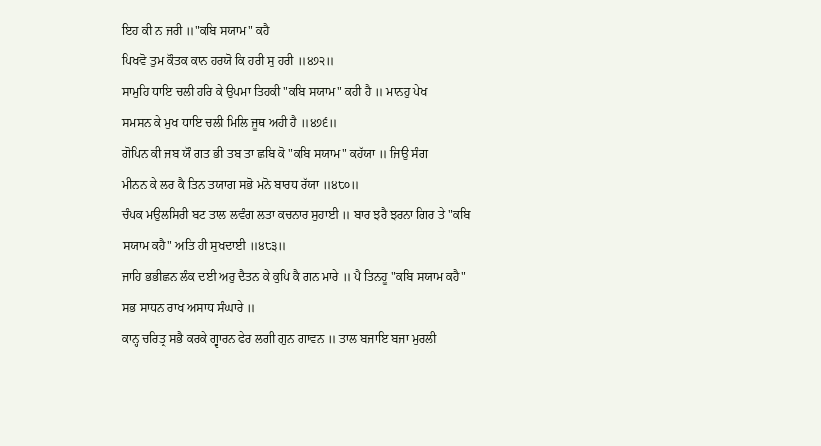ਇਹ ਕੀ ਨ ਜਰੀ ॥"ਕਬਿ ਸਯਾਮ" ਕਹੈ
ਪਿਖਵੋ ਤੁਮ ਕੌਤਕ ਕਾਨ ਹਰਯੋ ਕਿ ਹਰੀ ਸੁ ਹਰੀ ॥੪੭੨॥
ਸਾਮੁਹਿ ਧਾਇ ਚਲੀ ਹਰਿ ਕੇ ਉਪਮਾ ਤਿਹਕੀ "ਕਬਿ ਸਯਾਮ" ਕਹੀ ਹੈ ॥ ਮਾਨਹੁ ਪੇਖ
ਸਮਸਨ ਕੇ ਮੁਖ ਧਾਇ ਚਲੀ ਮਿਲਿ ਜੂਥ ਅਹੀ ਹੈ ॥੪੭੬॥
ਗੋਪਿਨ ਕੀ ਜਬ ਯੌ ਗਤ ਭੀ ਤਬ ਤਾ ਛਬਿ ਕੋ "ਕਬਿ ਸਯਾਮ" ਕਹੱਯਾ ॥ ਜਿਉ ਸੰਗ
ਮੀਨਨ ਕੇ ਲਰ ਕੈ ਤਿਨ ਤਯਾਗ ਸਭੋ ਮਨੋ ਬਾਰਧ ਰੱਯਾ ॥੪੮੦॥
ਚੰਪਕ ਮਉਲਸਿਰੀ ਬਟ ਤਾਲ ਲਵੰਗ ਲਤਾ ਕਚਨਾਰ ਸੁਹਾਈ ॥ ਬਾਰ ਝਰੈ ਝਰਨਾ ਗਿਰ ਤੇ "ਕਬਿ
ਸਯਾਮ ਕਹੈ" ਅਤਿ ਹੀ ਸੁਖਦਾਈ ॥੪੮੩॥
ਜਾਹਿ ਭਭੀਛਨ ਲੰਕ ਦਈ ਅਰੁ ਦੈਤਨ ਕੇ ਕੁਪਿ ਕੈ ਗਨ ਮਾਰੇ ॥ ਪੈ ਤਿਨਹੂ "ਕਬਿ ਸਯਾਮ ਕਹੈ"
ਸਭ ਸਾਧਨ ਰਾਖ ਅਸਾਧ ਸੰਘਾਰੇ ॥
ਕਾਨ੍ਹ ਚਰਿਤ੍ਰ ਸਭੈ ਕਰਕੇ ਗ੍ਵਾਰਨ ਫੇਰ ਲਗੀ ਗੁਨ ਗਾਵਨ ॥ ਤਾਲ ਬਜਾਇ ਬਜਾ ਮੁਰਲੀ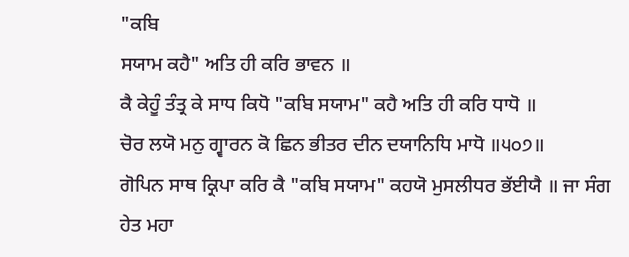"ਕਬਿ
ਸਯਾਮ ਕਹੈ" ਅਤਿ ਹੀ ਕਰਿ ਭਾਵਨ ॥
ਕੈ ਕੇਹੂੰ ਤੰਤ੍ਰ ਕੇ ਸਾਧ ਕਿਧੋ "ਕਬਿ ਸਯਾਮ" ਕਹੈ ਅਤਿ ਹੀ ਕਰਿ ਧਾਧੋ ॥
ਚੋਰ ਲਯੋ ਮਨੁ ਗ੍ਵਾਰਨ ਕੋ ਛਿਨ ਭੀਤਰ ਦੀਨ ਦਯਾਨਿਧਿ ਮਾਧੋ ॥੫੦੭॥
ਗੋਪਿਨ ਸਾਥ ਕ੍ਰਿਪਾ ਕਰਿ ਕੈ "ਕਬਿ ਸਯਾਮ" ਕਹਯੋ ਮੁਸਲੀਧਰ ਭੱਈਯੈ ॥ ਜਾ ਸੰਗ
ਹੇਤ ਮਹਾ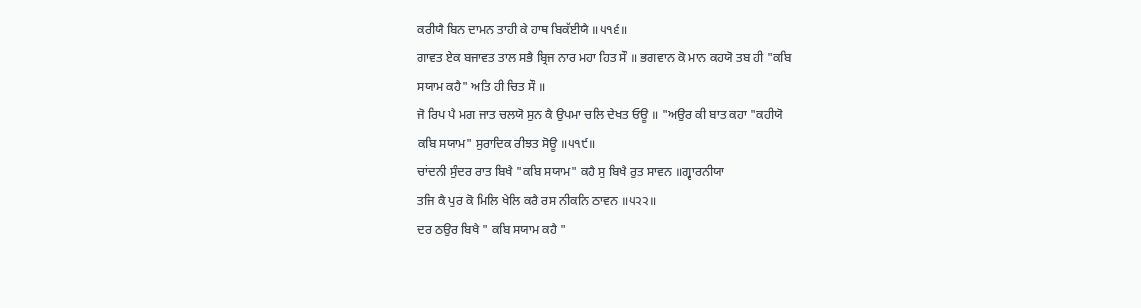ਕਰੀਯੈ ਬਿਨ ਦਾਮਨ ਤਾਹੀ ਕੇ ਹਾਥ ਬਿਕੱਈਯੈ ॥੫੧੬॥
ਗਾਵਤ ਏਕ ਬਜਾਵਤ ਤਾਲ ਸਭੈ ਬ੍ਰਿਜ ਨਾਰ ਮਹਾ ਹਿਤ ਸੌ ॥ ਭਗਵਾਨ ਕੋ ਮਾਨ ਕਹਯੋ ਤਬ ਹੀ "ਕਬਿ
ਸਯਾਮ ਕਹੈ" ਅਤਿ ਹੀ ਚਿਤ ਸੌ ॥
ਜੋ ਰਿਪ ਪੈ ਮਗ ਜਾਤ ਚਲਯੋ ਸੁਨ ਕੈ ਉਪਮਾ ਚਲਿ ਦੇਖਤ ਓਊ ॥ "ਅਉਰ ਕੀ ਬਾਤ ਕਹਾ "ਕਹੀਯੋ
ਕਬਿ ਸਯਾਮ" ਸੁਰਾਦਿਕ ਰੀਝਤ ਸੋਊ ॥੫੧੯॥
ਚਾਂਦਨੀ ਸੁੰਦਰ ਰਾਤ ਬਿਖੈ "ਕਬਿ ਸਯਾਮ" ਕਹੈ ਸੁ ਬਿਖੈ ਰੁਤ ਸਾਵਨ ॥ਗ੍ਵਾਰਨੀਯਾ
ਤਜਿ ਕੈ ਪੁਰ ਕੋ ਮਿਲਿ ਖੇਲਿ ਕਰੈ ਰਸ ਨੀਕਨਿ ਠਾਵਨ ॥੫੨੨॥
ਦਰ ਠਉਰ ਬਿਖੈ " ਕਬਿ ਸਯਾਮ ਕਹੈ "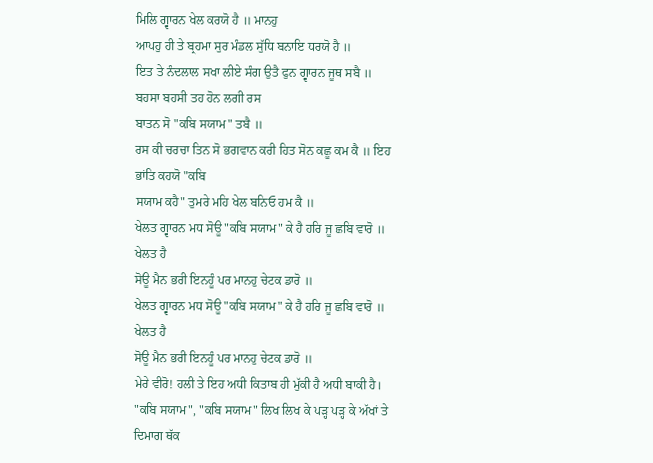ਮਿਲਿ ਗ੍ਵਾਰਨ ਖੇਲ ਕਰਯੋ ਹੈ ॥ ਮਾਨਹੁ
ਆਪਹੁ ਹੀ ਤੇ ਬ੍ਰਹਮਾ ਸੁਰ ਮੰਡਲ ਸੁੱਧਿ ਬਨਾਇ ਧਰਯੋ ਹੈ ॥
ਇਤ ਤੇ ਨੰਦਲਾਲ ਸਖਾ ਲੀਏ ਸੰਗ ਉਤੈ ਫੁਨ ਗ੍ਵਾਰਨ ਜੂਥ ਸਬੈ ॥ ਬਹਸਾ ਬਹਸੀ ਤਹ ਹੋਨ ਲਗੀ ਰਸ
ਬਾਤਨ ਸੋ "ਕਬਿ ਸਯਾਮ" ਤਬੈ ॥
ਰਸ ਕੀ ਚਰਚਾ ਤਿਨ ਸੋ ਭਗਵਾਨ ਕਰੀ ਹਿਤ ਸੋਨ ਕਛੂ ਕਮ ਕੈ ॥ ਇਹ ਭਾਂਤਿ ਕਹਯੋ "ਕਬਿ
ਸਯਾਮ ਕਹੈ" ਤੁਮਰੇ ਮਹਿ ਖੇਲ ਬਨਿਓ ਹਮ ਕੈ ॥
ਖੇਲਤ ਗ੍ਵਾਰਨ ਮਧ ਸੋਊ "ਕਬਿ ਸਯਾਮ" ਕੇ ਹੈ ਹਰਿ ਜੂ ਛਬਿ ਵਾਰੋ ॥ ਖੇਲਤ ਹੈ
ਸੋਊ ਮੈਨ ਭਰੀ ਇਨਹੂੰ ਪਰ ਮਾਨਹੁ ਚੇਟਕ ਡਾਰੋ ॥
ਖੇਲਤ ਗ੍ਵਾਰਨ ਮਧ ਸੋਊ "ਕਬਿ ਸਯਾਮ" ਕੇ ਹੈ ਹਰਿ ਜੂ ਛਬਿ ਵਾਰੋ ॥ ਖੇਲਤ ਹੈ
ਸੋਊ ਮੈਨ ਭਰੀ ਇਨਹੂੰ ਪਰ ਮਾਨਹੁ ਚੇਟਕ ਡਾਰੋ ॥
ਮੇਰੇ ਵੀਰੋ! ਹਲੀ ਤੇ ਇਹ ਅਧੀ ਕਿਤਾਬ ਹੀ ਮੁੱਕੀ ਹੈ ਅਧੀ ਬਾਕੀ ਹੈ।
"ਕਬਿ ਸਯਾਮ", "ਕਬਿ ਸਯਾਮ" ਲਿਖ ਲਿਖ ਕੇ ਪੜ੍ਹ ਪੜ੍ਹ ਕੇ ਅੱਖਾਂ ਤੇ ਦਿਮਾਗ ਥੱਕ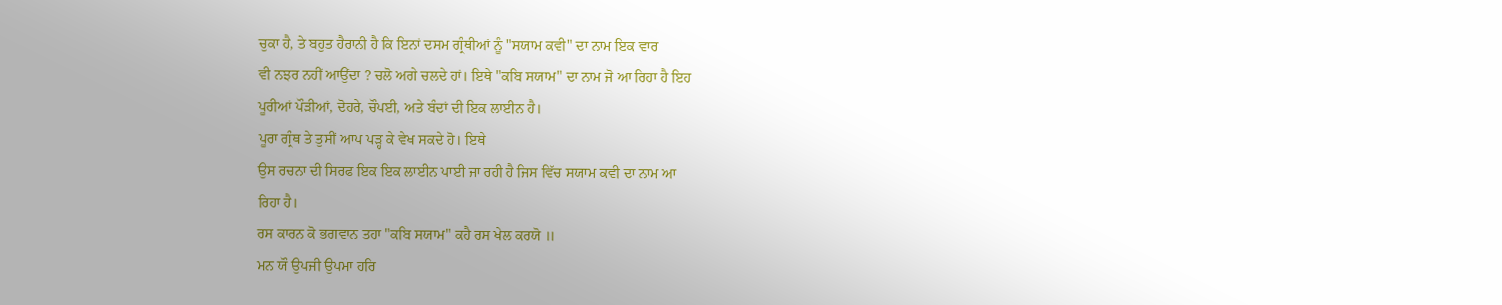ਚੁਕਾ ਹੈ, ਤੇ ਬਹੁਤ ਹੈਰਾਨੀ ਹੈ ਕਿ ਇਨਾਂ ਦਸਮ ਗ੍ਰੰਥੀਆਂ ਨੂੰ "ਸਯਾਮ ਕਵੀ" ਦਾ ਨਾਮ ਇਕ ਵਾਰ
ਵੀ ਨਝਰ ਨਹੀਂ ਆਉਂਦਾ ? ਚਲੋ ਅਗੇ ਚਲਦੇ ਹਾਂ। ਇਥੇ "ਕਬਿ ਸਯਾਮ" ਦਾ ਨਾਮ ਜੋ ਆ ਰਿਹਾ ਹੈ ਇਹ
ਪੂਰੀਆਂ ਪੌੜੀਆਂ, ਦੋਹਰੇ, ਚੌਪਈ, ਅਤੇ ਬੰਦਾਂ ਦੀ ਇਕ ਲਾਈਨ ਹੈ।
ਪੂਰਾ ਗ੍ਰੰਥ ਤੇ ਤੁਸੀਂ ਆਪ ਪੜ੍ਹ ਕੇ ਵੇਖ ਸਕਦੇ ਹੋ। ਇਥੇ
ਉਸ ਰਚਨਾ ਦੀ ਸਿਰਫ ਇਕ ਇਕ ਲਾਈਨ ਪਾਈ ਜਾ ਰਹੀ ਹੈ ਜਿਸ ਵਿੱਚ ਸਯਾਮ ਕਵੀ ਦਾ ਨਾਮ ਆ
ਰਿਹਾ ਹੈ।
ਰਸ ਕਾਰਨ ਕੋ ਭਗਵਾਨ ਤਹਾ "ਕਬਿ ਸਯਾਮ" ਕਹੈ ਰਸ ਖੇਲ ਕਰਯੋ ॥
ਮਨ ਯੌ ਉਪਜੀ ਉਪਮਾ ਹਰਿ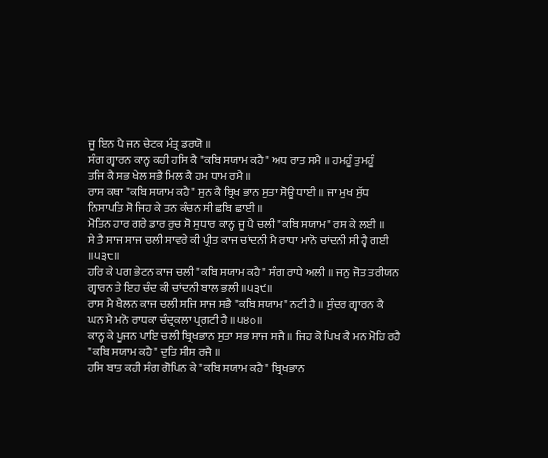ਜੂ ਇਨ ਪੈ ਜਨ ਚੇਟਕ ਮੰਤ੍ਰ ਡਰਯੋ ॥
ਸੰਗ ਗ੍ਵਾਰਨ ਕਾਨ੍ਹ ਕਹੀ ਹਸਿ ਕੈ "ਕਬਿ ਸਯਾਮ ਕਹੈ" ਅਧ ਰਾਤ ਸਮੈ ॥ ਹਮਹੂੰ ਤੁਮਹੂੰ
ਤਜਿ ਕੈ ਸਭ ਖੇਲ ਸਭੈ ਮਿਲ ਕੈ ਹਮ ਧਾਮ ਰਮੈ ॥
ਰਾਸ ਕਥਾ "ਕਬਿ ਸਯਾਮ ਕਹੈ" ਸੁਨ ਕੈ ਬ੍ਰਿਖ ਭਾਨ ਸੁਤਾ ਸੋਊ ਧਾਈ ॥ ਜਾ ਮੁਖ ਸੁੱਧ
ਨਿਸਾਪਤਿ ਸੋ ਜਿਹ ਕੇ ਤਨ ਕੰਚਨ ਸੀ ਛਬਿ ਛਾਈ ॥
ਮੋਤਿਨ ਹਾਰ ਗਰੇ ਡਾਰ ਰੁਚ ਸੋ ਸੁਧਾਰ ਕਾਨ੍ਹ ਜੂ ਪੈ ਚਲੀ "ਕਬਿ ਸਯਾਮ" ਰਸ ਕੇ ਲਈ ॥
ਸੇ ਤੈ ਸਾਜ ਸਾਜ ਚਲੀ ਸਾਵਰੇ ਕੀ ਪ੍ਰੀਤ ਕਾਜ ਚਾਂਦਨੀ ਮੈ ਰਾਧਾ ਮਾਨੋ ਚਾਂਦਨੀ ਸੀ ਹ੍ਵੈ ਗਈ
॥੫੩੮॥
ਹਰਿ ਕੇ ਪਗ ਭੇਟਨ ਕਾਜ ਚਲੀ "ਕਬਿ ਸਯਾਮ ਕਹੈ" ਸੰਗ ਰਾਧੇ ਅਲੀ ॥ ਜਨੁ ਜੋਤ ਤਰੀਯਨ
ਗ੍ਵਾਰਨ ਤੇ ਇਹ ਚੰਦ ਕੀ ਚਾਂਦਨੀ ਬਾਲ ਭਲੀ ॥੫੩੯॥
ਰਾਸ ਮੈ ਖੈਲਨ ਕਾਜ ਚਲੀ ਸਜਿ ਸਾਜ ਸਭੈ "ਕਬਿ ਸਯਾਮ" ਨਟੀ ਹੈ ॥ ਸੁੰਦਰ ਗ੍ਵਾਰਨ ਕੈ
ਘਨ ਮੈ ਮਨੋ ਰਾਧਕਾ ਚੰਦ੍ਰਕਲਾ ਪ੍ਰਗਟੀ ਹੈ ॥੫੪੦॥
ਕਾਨ੍ਹ ਕੇ ਪੂਜਨ ਪਾਇ ਚਲੀ ਬ੍ਰਿਖਭਾਨ ਸੁਤਾ ਸਭ ਸਾਜ ਸਜੈ ॥ ਜਿਹ ਕੋ ਪਿਖ ਕੈ ਮਨ ਮੋਹਿ ਰਹੈ
"ਕਬਿ ਸਯਾਮ ਕਹੈ" ਦੁਤਿ ਸੀਸ ਰਜੈ ॥
ਹਸਿ ਬਾਤ ਕਹੀ ਸੰਗ ਗੋਪਿਨ ਕੇ "ਕਬਿ ਸਯਾਮ ਕਹੈ" ਬ੍ਰਿਖਭਾਨ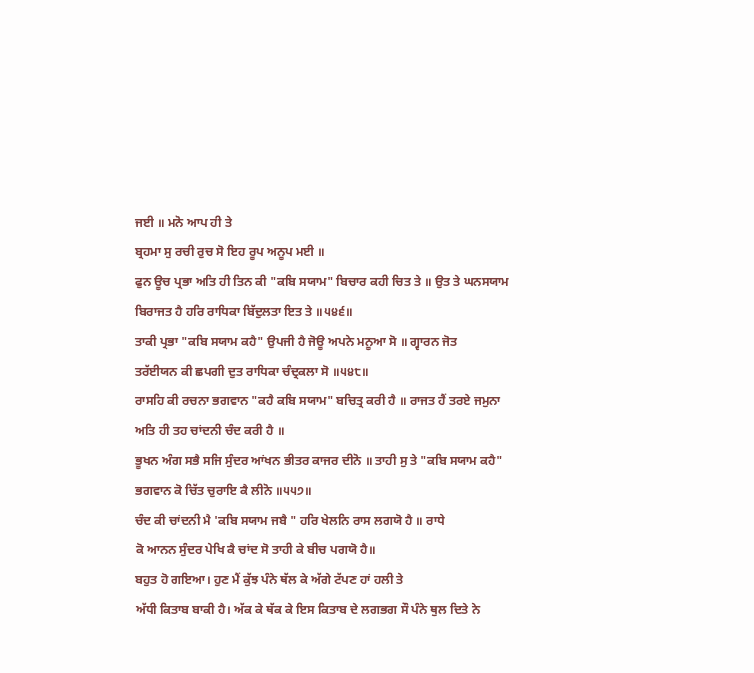ਜਈ ॥ ਮਨੋ ਆਪ ਹੀ ਤੇ
ਬ੍ਰਹਮਾ ਸੁ ਰਚੀ ਰੁਚ ਸੋ ਇਹ ਰੂਪ ਅਨੂਪ ਮਈ ॥
ਫੁਨ ਊਚ ਪ੍ਰਭਾ ਅਤਿ ਹੀ ਤਿਨ ਕੀ "ਕਬਿ ਸਯਾਮ" ਬਿਚਾਰ ਕਹੀ ਚਿਤ ਤੇ ॥ ਉਤ ਤੇ ਘਨਸਯਾਮ
ਬਿਰਾਜਤ ਹੈ ਹਰਿ ਰਾਧਿਕਾ ਬਿੱਦੁਲਤਾ ਇਤ ਤੇ ॥੫੪੬॥
ਤਾਕੀ ਪ੍ਰਭਾ "ਕਬਿ ਸਯਾਮ ਕਹੈ" ਉਪਜੀ ਹੈ ਜੋਊ ਅਪਨੇ ਮਨੂਆ ਸੋ ॥ ਗ੍ਵਾਰਨ ਜੋਤ
ਤਰੱਈਯਨ ਕੀ ਛਪਗੀ ਦੁਤ ਰਾਧਿਕਾ ਚੰਦ੍ਰਕਲਾ ਸੋ ॥੫੪੮॥
ਰਾਸਹਿ ਕੀ ਰਚਨਾ ਭਗਵਾਨ "ਕਹੈ ਕਬਿ ਸਯਾਮ" ਬਚਿਤ੍ਰ ਕਰੀ ਹੈ ॥ ਰਾਜਤ ਹੈਂ ਤਰਏ ਜਮੁਨਾ
ਅਤਿ ਹੀ ਤਹ ਚਾਂਦਨੀ ਚੰਦ ਕਰੀ ਹੈ ॥
ਭੂਖਨ ਅੰਗ ਸਭੈ ਸਜਿ ਸੁੰਦਰ ਆਂਖਨ ਭੀਤਰ ਕਾਜਰ ਦੀਨੋ ॥ ਤਾਹੀ ਸੁ ਤੇ "ਕਬਿ ਸਯਾਮ ਕਹੈ"
ਭਗਵਾਨ ਕੋ ਚਿੱਤ ਚੁਰਾਇ ਕੈ ਲੀਨੋ ॥੫੫੭॥
ਚੰਦ ਕੀ ਚਾਂਦਨੀ ਮੈ 'ਕਬਿ ਸਯਾਮ ਜਬੈ " ਹਰਿ ਖੇਲਨਿ ਰਾਸ ਲਗਯੋ ਹੈ ॥ ਰਾਧੇ
ਕੋ ਆਨਨ ਸੁੰਦਰ ਪੇਖਿ ਕੈ ਚਾਂਦ ਸੋ ਤਾਹੀ ਕੇ ਬੀਚ ਪਗਯੋ ਹੈ॥
ਬਹੁਤ ਹੋ ਗਇਆ। ਹੁਣ ਮੈਂ ਕੁੱਝ ਪੰਨੇ ਥੱਲ ਕੇ ਅੱਗੇ ਟੱਪਣ ਹਾਂ ਹਲੀ ਤੇ
ਅੱਧੀ ਕਿਤਾਬ ਬਾਕੀ ਹੈ। ਅੱਕ ਕੇ ਥੱਕ ਕੇ ਇਸ ਕਿਤਾਬ ਦੇ ਲਗਭਗ ਸੌ ਪੰਨੇ ਥੁਲ ਦਿਤੇ ਨੇ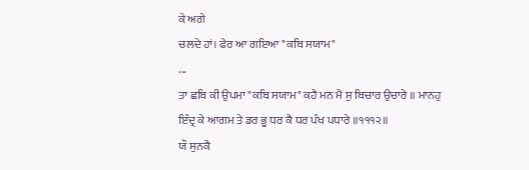ਕੇ ਅਗੇ
ਚਲਦੇ ਹਾਂ। ਫੇਰ ਆ ਗਇਆ "ਕਬਿ ਸਯਾਮ"
...
ਤਾ ਛਬਿ ਕੀ ਉਪਮਾ "ਕਬਿ ਸਯਾਮ" ਕਹੈ ਮਨ ਮੈ ਸੁ ਬਿਚਾਰ ਉਚਾਰੇ ॥ ਮਾਨਹੁ
ਇੰਦ੍ਰ ਕੇ ਆਗਮ ਤੇ ਡਰ ਭੂ ਧਰ ਕੈ ਧਰ ਪੰਖ ਪਧਾਰੇ ॥੧੧੧੨॥
ਯੌ ਸੁਨਕੈ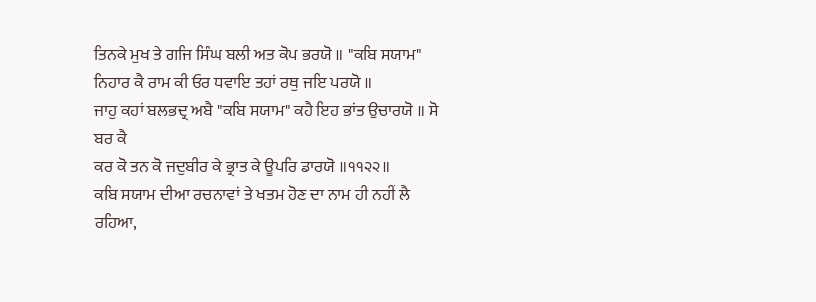ਤਿਨਕੇ ਮੁਖ ਤੇ ਗਜਿ ਸਿੰਘ ਬਲੀ ਅਤ ਕੋਪ ਭਰਯੋ ॥ "ਕਬਿ ਸਯਾਮ"
ਨਿਹਾਰ ਕੈ ਰਾਮ ਕੀ ਓਰ ਧਵਾਇ ਤਹਾਂ ਰਥੁ ਜਇ ਪਰਯੋ ॥
ਜਾਹੁ ਕਹਾਂ ਬਲਭਦ੍ਰ ਅਬੈ "ਕਬਿ ਸਯਾਮ" ਕਹੈ ਇਹ ਭਾਂਤ ਉਚਾਰਯੋ ॥ ਸੋ ਬਰ ਕੈ
ਕਰ ਕੋ ਤਨ ਕੋ ਜਦੁਬੀਰ ਕੇ ਭ੍ਰਾਤ ਕੇ ਊਪਰਿ ਡਾਰਯੋ ॥੧੧੨੨॥
ਕਬਿ ਸਯਾਮ ਦੀਆ ਰਚਨਾਵਾਂ ਤੇ ਖਤਮ ਹੋਣ ਦਾ ਨਾਮ ਹੀ ਨਹੀਂ ਲੈ ਰਹਿਆ,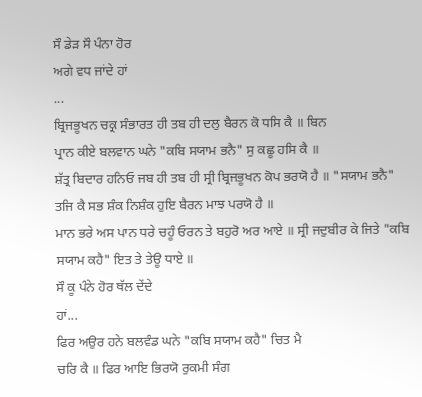ਸੌ ਡੇੜ ਸੌ ਪੰਨਾ ਹੋਰ
ਅਗੇ ਵਧ ਜਾਂਦੇ ਹਾਂ
...
ਬ੍ਰਿਜਭੂਖਨ ਚਕ੍ਰ ਸੰਭਾਰਤ ਹੀ ਤਬ ਹੀ ਦਲੁ ਬੈਰਨ ਕੋ ਧਸਿ ਕੈ ॥ ਬਿਨ
ਪ੍ਰਾਨ ਕੀਏ ਬਲਵਾਨ ਘਨੇ "ਕਬਿ ਸਯਾਮ ਭਨੈ" ਸੁ ਕਛੂ ਹਸਿ ਕੈ ॥
ਸ਼ੱਤ੍ਰ ਬਿਦਾਰ ਹਨਿਓ ਜਬ ਹੀ ਤਬ ਹੀ ਸ੍ਰੀ ਬ੍ਰਿਜਭੂਖਨ ਕੋਪ ਭਰਯੋ ਹੈ ॥ "ਸਯਾਮ ਭਨੈ"
ਤਜਿ ਕੈ ਸਭ ਸ਼ੰਕ ਨਿਸ਼ੰਕ ਹੁਇ ਬੈਰਨ ਮਾਝ ਪਰਯੋ ਹੈ ॥
ਮਾਨ ਭਰੇ ਅਸ ਪਾਨ ਧਰੇ ਚਹੂੰ ਓਰਨ ਤੇ ਬਹੁਰੋ ਅਰ ਆਏ ॥ ਸ੍ਰੀ ਜਦੁਬੀਰ ਕੇ ਜਿਤੇ "ਕਬਿ
ਸਯਾਮ ਕਹੈ" ਇਤ ਤੇ ਤੇਊ ਧਾਏ ॥
ਸੌ ਕੂ ਪੰਨੇ ਹੋਰ ਥੱਲ ਦੇਂਦੇ
ਹਾਂ...
ਫਿਰ ਅਉਰ ਹਨੇ ਬਲਵੰਡ ਘਨੇ "ਕਬਿ ਸਯਾਮ ਕਹੈ" ਚਿਤ ਮੈ
ਚਰਿ ਕੈ ॥ ਫਿਰ ਆਇ ਭਿਰਯੋ ਰੁਕਮੀ ਸੰਗ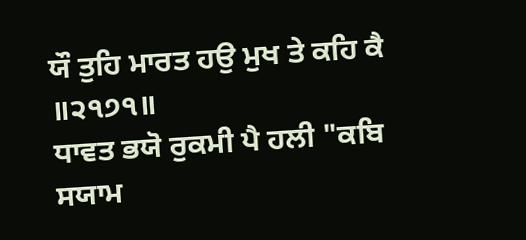ਯੌ ਤੁਹਿ ਮਾਰਤ ਹਉ ਮੁਖ ਤੇ ਕਹਿ ਕੈ ॥੨੧੭੧॥
ਧਾਵਤ ਭਯੋ ਰੁਕਮੀ ਪੈ ਹਲੀ "ਕਬਿ ਸਯਾਮ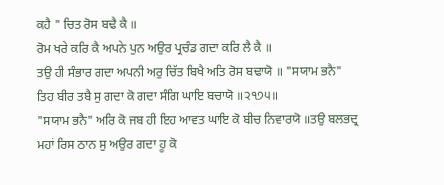ਕਹੈ " ਚਿਤ ਰੋਸ ਬਢੈ ਕੈ ॥
ਰੋਮ ਖਰੇ ਕਰਿ ਕੈ ਅਪਨੇ ਪੁਨ ਅਉਰ ਪ੍ਰਚੰਡ ਗਦਾ ਕਰਿ ਲੈ ਕੈ ॥
ਤਉ ਹੀ ਸੰਭਾਰ ਗਦਾ ਅਪਨੀ ਅਰੁ ਚਿੱਤ ਬਿਖੈ ਅਤਿ ਰੋਸ ਬਢਾਯੋ ॥ "ਸਯਾਮ ਭਨੈ"
ਤਿਹ ਬੀਰ ਤਬੈ ਸੁ ਗਦਾ ਕੋ ਗਦਾ ਸੰਗਿ ਘਾਇ ਬਚਾਯੋ ॥੨੧੭੫॥
"ਸਯਾਮ ਭਨੈ" ਅਰਿ ਕੋ ਜਬ ਹੀ ਇਹ ਆਵਤ ਘਾਇ ਕੋ ਬੀਚ ਨਿਵਾਰਯੋ ॥ਤਉ ਬਲਭਦ੍ਰ
ਮਹਾਂ ਰਿਸ ਠਾਨ ਸੁ ਅਉਰ ਗਦਾ ਹੂ ਕੋ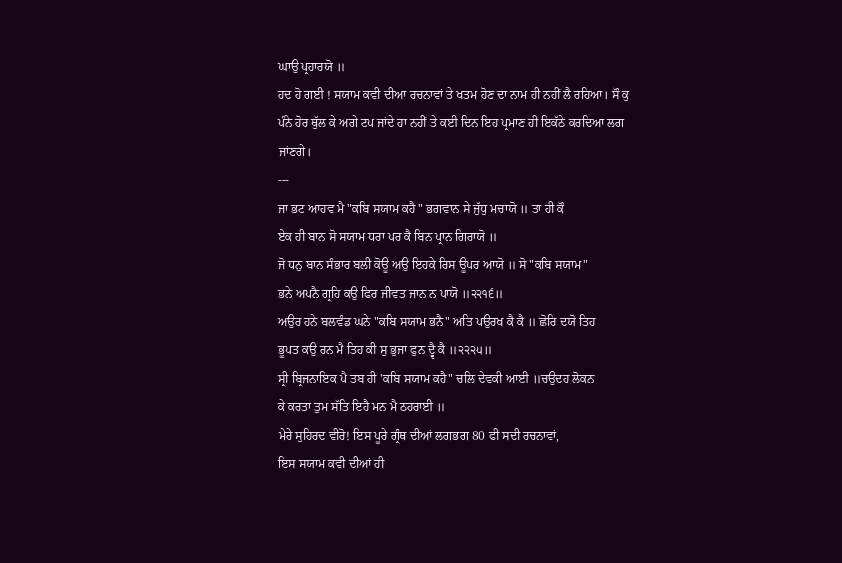ਘਾਉ ਪ੍ਰਹਾਰਯੋ ॥
ਹਦ ਹੋ ਗਈ ! ਸਯਾਮ ਕਵੀ ਦੀਆ ਰਚਨਾਵਾਂ ਤੇ ਖਤਮ ਹੋਣ ਦਾ ਨਾਮ ਹੀ ਨਹੀਂ ਲੈ ਰਹਿਆ। ਸੌ ਕੁ
ਪੰਨੇ ਹੋਰ ਥੁੱਲ ਕੇ ਅਗੇ ਟਪ ਜਾਂਦੇ ਹਾ ਨਹੀਂ ਤੇ ਕਈ ਦਿਨ ਇਹ ਪ੍ਰਮਾਣ ਹੀ ਇਕੱਠੇ ਕਰਦਿਆ ਲਗ
ਜਾਂਣਗੇ।
---
ਜਾ ਭਟ ਆਹਵ ਮੈ "ਕਬਿ ਸਯਾਮ ਕਹੈ " ਭਗਵਾਨ ਸੇ ਜੁੱਧੁ ਮਚਾਯੋ ॥ ਤਾ ਹੀ ਕੌ
ਏਕ ਹੀ ਬਾਨ ਸੋ ਸਯਾਮ ਧਰਾ ਪਰ ਕੈ ਬਿਨ ਪ੍ਰਾਨ ਗਿਰਾਯੋ ॥
ਜੋ ਧਨੁ ਬਾਨ ਸੰਭਾਰ ਬਲੀ ਕੋਊ ਅਉ ਇਹਕੇ ਰਿਸ ਊਪਰ ਆਯੋ ॥ ਸੋ "ਕਬਿ ਸਯਾਮ"
ਭਨੇ ਅਪਨੈ ਗ੍ਰਹਿ ਕਉ ਫਿਰ ਜੀਵਤ ਜਾਨ ਨ ਪਾਯੋ ॥੨੨੧੬॥
ਅਉਰ ਹਨੇ ਬਲਵੰਡ ਘਨੇ "ਕਬਿ ਸਯਾਮ ਭਨੈ" ਅਤਿ ਪਉਰਖ ਕੈ ਕੈ ॥ ਛੋਰਿ ਦਯੋ ਤਿਹ
ਭੂਪਤ ਕਉ ਰਨ ਮੈ ਤਿਹ ਕੀ ਸੁ ਭੁਜਾ ਫੁਨ ਦ੍ਵੈ ਕੈ ॥੨੨੨੫॥
ਸ੍ਰੀ ਬ੍ਰਿਜਨਾਇਕ ਪੈ ਤਬ ਹੀ 'ਕਬਿ ਸਯਾਮ ਕਹੈ" ਚਲਿ ਦੇਵਕੀ ਆਈ ॥ਚਉਦਹ ਲੋਕਨ
ਕੇ ਕਰਤਾ ਤੁਮ ਸੱਤਿ ਇਹੈ ਮਨ ਮੈ ਠਹਰਾਈ ॥
ਮੇਰੇ ਸੁਹਿਰਦ ਵੀਰੋ! ਇਸ ਪੂਰੇ ਗ੍ਰੰਥ ਦੀਆਂ ਲਗਭਗ 80 ਫੀ ਸਦੀ ਰਚਨਾਵਾਂ,
ਇਸ ਸਯਾਮ ਕਵੀ ਦੀਆਂ ਹੀ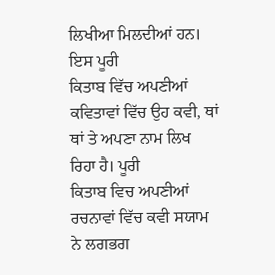ਲਿਖੀਆ ਮਿਲਦੀਆਂ ਹਨ। ਇਸ ਪੂਰੀ
ਕਿਤਾਬ ਵਿੱਚ ਅਪਣੀਆਂ ਕਵਿਤਾਵਾਂ ਵਿੱਚ ਉਹ ਕਵੀ, ਥਾਂ ਥਾਂ ਤੇ ਅਪਣਾ ਨਾਮ ਲਿਖ ਰਿਹਾ ਹੈ। ਪੂਰੀ
ਕਿਤਾਬ ਵਿਚ ਅਪਣੀਆਂ ਰਚਨਾਵਾਂ ਵਿੱਚ ਕਵੀ ਸਯਾਮ ਨੇ ਲਗਭਗ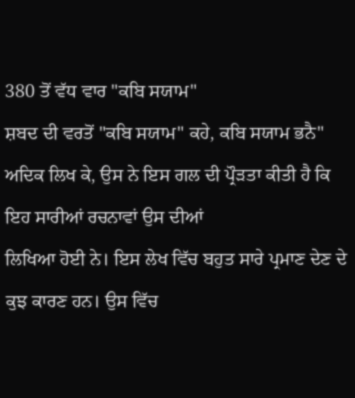380 ਤੋਂ ਵੱਧ ਵਾਰ "ਕਬਿ ਸਯਾਮ"
ਸ਼ਬਦ ਦੀ ਵਰਤੋਂ "ਕਬਿ ਸਯਾਮ" ਕਹੇ, ਕਬਿ ਸਯਾਮ ਭਨੈ"
ਅਦਿਕ ਲਿਖ ਕੇ, ਉਸ ਨੇ ਇਸ ਗਲ ਦੀ ਪ੍ਰੌੜਤਾ ਕੀਤੀ ਹੈ ਕਿ ਇਹ ਸਾਰੀਆਂ ਰਚਨਾਵਾਂ ਉਸ ਦੀਆਂ
ਲਿਖਿਆ ਹੋਈ ਨੇ। ਇਸ ਲੇਖ ਵਿੱਚ ਬਹੁਤ ਸਾਰੇ ਪ੍ਰਮਾਣ ਦੇਣ ਦੇ ਕੁਝ ਕਾਰਣ ਹਨ। ਉਸ ਵਿੱਚ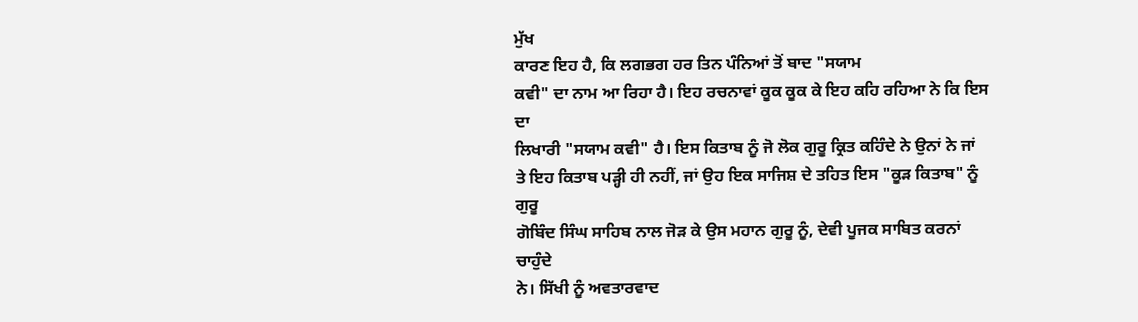ਮੁੱਖ
ਕਾਰਣ ਇਹ ਹੈ, ਕਿ ਲਗਭਗ ਹਰ ਤਿਨ ਪੰਨਿਆਂ ਤੋਂ ਬਾਦ "ਸਯਾਮ
ਕਵੀ" ਦਾ ਨਾਮ ਆ ਰਿਹਾ ਹੈ। ਇਹ ਰਚਨਾਵਾਂ ਕੂਕ ਕੂਕ ਕੇ ਇਹ ਕਹਿ ਰਹਿਆ ਨੇ ਕਿ ਇਸ ਦਾ
ਲਿਖਾਰੀ "ਸਯਾਮ ਕਵੀ" ਹੈ। ਇਸ ਕਿਤਾਬ ਨੂੰ ਜੋ ਲੋਕ ਗੁਰੂ ਕ੍ਰਿਤ ਕਹਿੰਦੇ ਨੇ ਉਨਾਂ ਨੇ ਜਾਂ
ਤੇ ਇਹ ਕਿਤਾਬ ਪੜ੍ਹੀ ਹੀ ਨਹੀਂ, ਜਾਂ ਉਹ ਇਕ ਸਾਜਿਸ਼ ਦੇ ਤਹਿਤ ਇਸ "ਕੂੜ ਕਿਤਾਬ" ਨੂੰ ਗੁਰੂ
ਗੋਬਿੰਦ ਸਿੰਘ ਸਾਹਿਬ ਨਾਲ ਜੋੜ ਕੇ ਉਸ ਮਹਾਨ ਗੁਰੂ ਨੂੰ, ਦੇਵੀ ਪੂਜਕ ਸਾਬਿਤ ਕਰਨਾਂ ਚਾਹੁੰਦੇ
ਨੇ। ਸਿੱਖੀ ਨੂੰ ਅਵਤਾਰਵਾਦ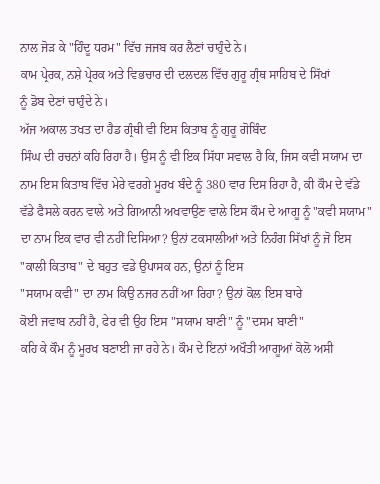ਨਾਲ ਜੋੜ ਕੇ "ਹਿੰਦੂ ਧਰਮ" ਵਿੱਚ ਜਜਬ ਕਰ ਲੈਣਾਂ ਚਾਹੁੰਦੇ ਨੇ।
ਕਾਮ ਪ੍ਰੇਰਕ, ਨਸ਼ੇ ਪ੍ਰੇਰਕ ਅਤੇ ਵਿਭਚਾਰ ਦੀ ਦਲਦਲ ਵਿੱਚ ਗੁਰੂ ਗ੍ਰੰਥ ਸਾਹਿਬ ਦੇ ਸਿੱਖਾਂ
ਨੂੰ ਡੋਬ ਦੇਣਾਂ ਚਾਹੁੰਦੇ ਨੇ।
ਅੱਜ ਅਕਾਲ ਤਖਤ ਦਾ ਹੈਡ ਗ੍ਰੰਥੀ ਵੀ ਇਸ ਕਿਤਾਬ ਨੂੰ ਗੁਰੂ ਗੋਬਿੰਦ
ਸਿੰਘ ਦੀ ਰਚਨਾਂ ਕਹਿ ਰਿਹਾ ਹੈ। ਉਸ ਨੂੰ ਵੀ ਇਕ ਸਿੱਧਾ ਸਵਾਲ ਹੈ ਕਿ, ਜਿਸ ਕਵੀ ਸਯਾਮ ਦਾ
ਨਾਮ ਇਸ ਕਿਤਾਬ ਵਿੱਚ ਮੇਰੇ ਵਰਗੇ ਮੂਰਖ ਬੰਦੇ ਨੂੰ 380 ਵਾਰ ਦਿਸ ਰਿਹਾ ਹੈ, ਕੀ ਕੌਮ ਦੇ ਵੱਡੇ
ਵੱਡੇ ਫੈਸਲੇ ਕਰਨ ਵਾਲੇ ਅਤੇ ਗਿਆਨੀ ਅਖਵਾਉਣ ਵਾਲੇ ਇਸ ਕੌਮ ਦੇ ਆਗੂ ਨੂੰ "ਕਵੀ ਸਯਾਮ"
ਦਾ ਨਾਮ ਇਕ ਵਾਰ ਵੀ ਨਹੀਂ ਦਿਸਿਆ? ਉਨਾਂ ਟਕਸਾਲੀਆਂ ਅਤੇ ਨਿਹੰਗ ਸਿੱਖਾਂ ਨੂੰ ਜੋ ਇਸ
"ਕਾਲੀ ਕਿਤਾਬ" ਦੇ ਬਹੁਤ ਵਡੇ ਉਪਾਸਕ ਹਨ, ਉਨਾਂ ਨੂੰ ਇਸ
"ਸਯਾਮ ਕਵੀ" ਦਾ ਨਾਮ ਕਿਉ ਨਜਰ ਨਹੀਂ ਆ ਰਿਹਾ? ਉਨਾਂ ਕੋਲ ਇਸ ਬਾਰੇ
ਕੋਈ ਜਵਾਬ ਨਹੀਂ ਹੈ, ਫੇਰ ਵੀ ਉਹ ਇਸ "ਸਯਾਮ ਬਾਣੀ" ਨੂੰ "ਦਸਮ ਬਾਣੀ"
ਕਹਿ ਕੇ ਕੌਮ ਨੂੰ ਮੂਰਖ ਬਣਾਈ ਜਾ ਰਹੇ ਨੇ। ਕੌਮ ਦੇ ਇਨਾਂ ਅਖੌਤੀ ਆਗੂਆਂ ਕੋਲੋ ਅਸੀ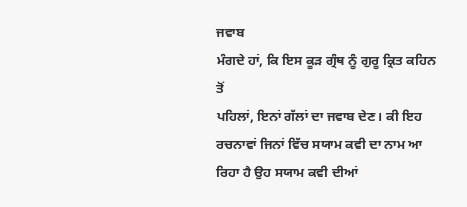ਜਵਾਬ
ਮੰਗਦੇ ਹਾਂ, ਕਿ ਇਸ ਕੂੜ ਗ੍ਰੰਥ ਨੂੰ ਗੁਰੂ ਕ੍ਰਿਤ ਕਹਿਨ ਤੋਂ
ਪਹਿਲਾਂ, ਇਨਾਂ ਗੱਲਾਂ ਦਾ ਜਵਾਬ ਦੇਣ। ਕੀ ਇਹ ਰਚਨਾਵਾਂ ਜਿਨਾਂ ਵਿੱਚ ਸਯਾਮ ਕਵੀ ਦਾ ਨਾਮ ਆ
ਰਿਹਾ ਹੈ ਉਹ ਸਯਾਮ ਕਵੀ ਦੀਆਂ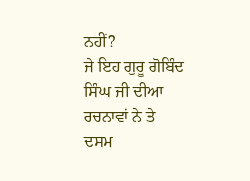ਨਹੀਂ?
ਜੇ ਇਹ ਗੁਰੂ ਗੋਬਿੰਦ ਸਿੰਘ ਜੀ ਦੀਆ ਰਚਨਾਵਾਂ ਨੇ ਤੇ ਦਸਮ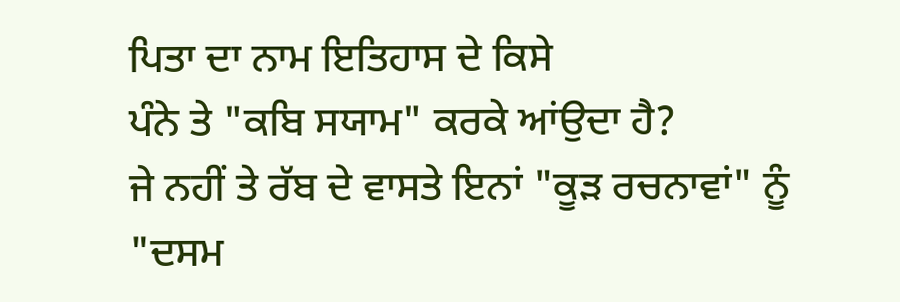ਪਿਤਾ ਦਾ ਨਾਮ ਇਤਿਹਾਸ ਦੇ ਕਿਸੇ
ਪੰਨੇ ਤੇ "ਕਬਿ ਸਯਾਮ" ਕਰਕੇ ਆਂਉਦਾ ਹੈ?
ਜੇ ਨਹੀਂ ਤੇ ਰੱਬ ਦੇ ਵਾਸਤੇ ਇਨਾਂ "ਕੂੜ ਰਚਨਾਵਾਂ" ਨੂੰ "ਦਸਮ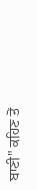ਬਾਣੀ" ਕਹਿਣ ਤੋਂ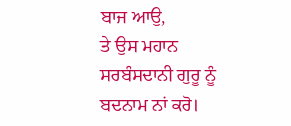ਬਾਜ ਆਉ,
ਤੇ ਉਸ ਮਹਾਨ ਸਰਬੰਸਦਾਨੀ ਗੁਰੂ ਨੂੰ ਬਦਨਾਮ ਨਾਂ ਕਰੋ।